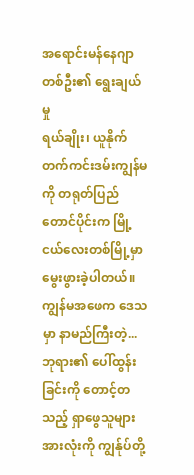အရောင်းမန်နေဂျာတစ်ဦး၏ ရွေးချယ်မှု
ရယ်ချိုး၊ ယူနိုက်တက်ကင်းဒမ်းကျွန်မကို တရုတ်ပြည်တောင်ပိုင်းက မြို့ငယ်လေးတစ်မြို့မှာ မွေးဖွားခဲ့ပါတယ်။ ကျွန်မအဖေက ဒေသမှာ နာမည်ကြီးတဲ့...
ဘုရား၏ ပေါ်ထွန်းခြင်းကို တောင့်တသည့် ရှာဖွေသူများအားလုံးကို ကျွန်ုပ်တို့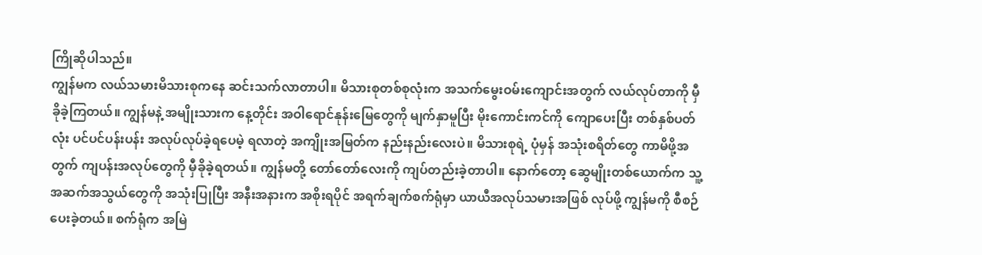ကြိုဆိုပါသည်။
ကျွန်မက လယ်သမားမိသားစုကနေ ဆင်းသက်လာတာပါ။ မိသားစုတစ်စုလုံးက အသက်မွေးဝမ်းကျောင်းအတွက် လယ်လုပ်တာကို မှီခိုခဲ့ကြတယ်။ ကျွန်မနဲ့ အမျိုးသားက နေ့တိုင်း အဝါရောင်နုန်းမြေတွေကို မျက်နှာမူပြီး မိုးကောင်းကင်ကို ကျောပေးပြီး တစ်နှစ်ပတ်လုံး ပင်ပင်ပန်းပန်း အလုပ်လုပ်ခဲ့ရပေမဲ့ ရလာတဲ့ အကျိုးအမြတ်က နည်းနည်းလေးပဲ။ မိသားစုရဲ့ ပုံမှန် အသုံးစရိတ်တွေ ကာမိဖို့အတွက် ကျပန်းအလုပ်တွေကို မှီခိုခဲ့ရတယ်။ ကျွန်မတို့ တော်တော်လေးကို ကျပ်တည်းခဲ့တာပါ။ နောက်တော့ ဆွေမျိုးတစ်ယောက်က သူ့အဆက်အသွယ်တွေကို အသုံးပြုပြီး အနီးအနားက အစိုးရပိုင် အရက်ချက်စက်ရုံမှာ ယာယီအလုပ်သမားအဖြစ် လုပ်ဖို့ ကျွန်မကို စီစဉ်ပေးခဲ့တယ်။ စက်ရုံက အမြဲ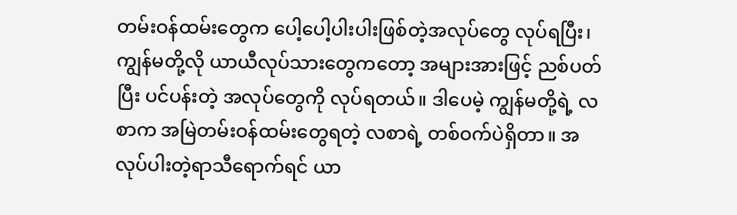တမ်းဝန်ထမ်းတွေက ပေါ့ပေါ့ပါးပါးဖြစ်တဲ့အလုပ်တွေ လုပ်ရပြီး၊ ကျွန်မတို့လို ယာယီလုပ်သားတွေကတော့ အများအားဖြင့် ညစ်ပတ်ပြီး ပင်ပန်းတဲ့ အလုပ်တွေကို လုပ်ရတယ်။ ဒါပေမဲ့ ကျွန်မတို့ရဲ့ လစာက အမြဲတမ်းဝန်ထမ်းတွေရတဲ့ လစာရဲ့ တစ်ဝက်ပဲရှိတာ။ အလုပ်ပါးတဲ့ရာသီရောက်ရင် ယာ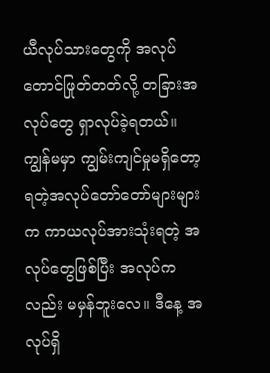ယီလုပ်သားတွေကို အလုပ်တောင်ဖြုတ်တတ်လို့ တခြားအလုပ်တွေ ရှာလုပ်ခဲ့ရတယ်။ ကျွန်မမှာ ကျွမ်းကျင်မှုမရှိတော့ ရတဲ့အလုပ်တော်တော်များများက ကာယလုပ်အားသုံးရတဲ့ အလုပ်တွေဖြစ်ပြီး အလုပ်ကလည်း မမှန်ဘူးလေ။ ဒီနေ့ အလုပ်ရှိ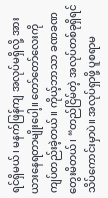ရင်ရှိမယ်၊ မနက်ဖြန်ကျ အလုပ်မရှိလို့ အားယားနေရတာမျိုးပေါ့။ တော်တော်လေးကို ကျပ်တည်းခဲ့တယ်။ ကိုယ့်ဘာသာ ခဏခဏ တွေးမိတယ်၊ “တည်ငြိမ်တဲ့ အလုပ်တစ်ခုရှိရင် သိပ်ကောင်းမှာပဲ။ အလုပ်ရှာဖို့ ပူစရာမ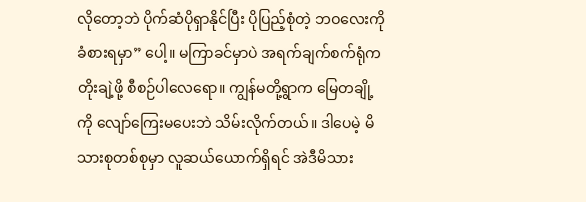လိုတော့ဘဲ ပိုက်ဆံပိုရှာနိုင်ပြီး ပိုပြည့်စုံတဲ့ ဘဝလေးကို ခံစားရမှာ” ပေါ့။ မကြာခင်မှာပဲ အရက်ချက်စက်ရုံက တိုးချဲ့ဖို့ စီစဉ်ပါလေရော။ ကျွန်မတို့ရွာက မြေတချို့ကို လျော်ကြေးမပေးဘဲ သိမ်းလိုက်တယ်။ ဒါပေမဲ့ မိသားစုတစ်စုမှာ လူဆယ်ယောက်ရှိရင် အဲဒီမိသား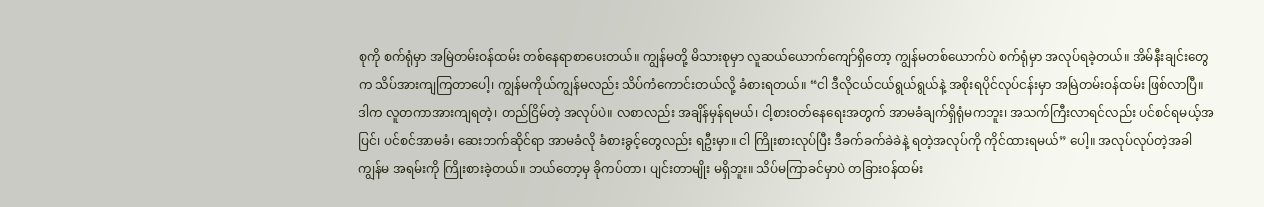စုကို စက်ရုံမှာ အမြဲတမ်းဝန်ထမ်း တစ်နေရာစာပေးတယ်။ ကျွန်မတို့ မိသားစုမှာ လူဆယ်ယောက်ကျော်ရှိတော့ ကျွန်မတစ်ယောက်ပဲ စက်ရုံမှာ အလုပ်ရခဲ့တယ်။ အိမ်နီးချင်းတွေက သိပ်အားကျကြတာပေါ့၊ ကျွန်မကိုယ်ကျွန်မလည်း သိပ်ကံကောင်းတယ်လို့ ခံစားရတယ်။ “ငါ ဒီလိုငယ်ငယ်ရွယ်ရွယ်နဲ့ အစိုးရပိုင်လုပ်ငန်းမှာ အမြဲတမ်းဝန်ထမ်း ဖြစ်လာပြီ။ ဒါက လူတကာအားကျရတဲ့၊ တည်ငြိမ်တဲ့ အလုပ်ပဲ။ လစာလည်း အချိန်မှန်ရမယ်၊ ငါ့စားဝတ်နေရေးအတွက် အာမခံချက်ရှိရုံမကဘူး၊ အသက်ကြီးလာရင်လည်း ပင်စင်ရမယ့်အပြင်၊ ပင်စင်အာမခံ၊ ဆေးဘက်ဆိုင်ရာ အာမခံလို ခံစားခွင့်တွေလည်း ရဦးမှာ။ ငါ ကြိုးစားလုပ်ပြီး ဒီခက်ခက်ခဲခဲနဲ့ ရတဲ့အလုပ်ကို ကိုင်ထားရမယ်” ပေါ့။ အလုပ်လုပ်တဲ့အခါ ကျွန်မ အရမ်းကို ကြိုးစားခဲ့တယ်။ ဘယ်တော့မှ ခိုကပ်တာ၊ ပျင်းတာမျိုး မရှိဘူး။ သိပ်မကြာခင်မှာပဲ တခြားဝန်ထမ်း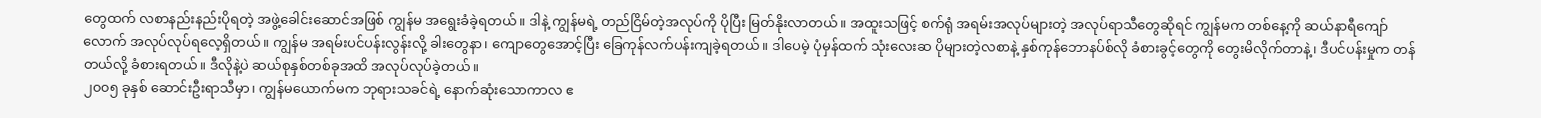တွေထက် လစာနည်းနည်းပိုရတဲ့ အဖွဲ့ခေါင်းဆောင်အဖြစ် ကျွန်မ အရွေးခံခဲ့ရတယ်။ ဒါနဲ့ ကျွန်မရဲ့ တည်ငြိမ်တဲ့အလုပ်ကို ပိုပြီး မြတ်နိုးလာတယ်။ အထူးသဖြင့် စက်ရုံ အရမ်းအလုပ်များတဲ့ အလုပ်ရာသီတွေဆိုရင် ကျွန်မက တစ်နေ့ကို ဆယ်နာရီကျော်လောက် အလုပ်လုပ်ရလေ့ရှိတယ်။ ကျွန်မ အရမ်းပင်ပန်းလွန်းလို့ ခါးတွေနာ၊ ကျောတွေအောင့်ပြီး ခြေကုန်လက်ပန်းကျခဲ့ရတယ်။ ဒါပေမဲ့ ပုံမှန်ထက် သုံးလေးဆ ပိုများတဲ့လစာနဲ့ နှစ်ကုန်ဘောနပ်စ်လို ခံစားခွင့်တွေကို တွေးမိလိုက်တာနဲ့၊ ဒီပင်ပန်းမှုက တန်တယ်လို့ ခံစားရတယ်။ ဒီလိုနဲ့ပဲ ဆယ်စုနှစ်တစ်ခုအထိ အလုပ်လုပ်ခဲ့တယ်။
၂၀၀၅ ခုနှစ် ဆောင်းဦးရာသီမှာ၊ ကျွန်မယောက်မက ဘုရားသခင်ရဲ့ နောက်ဆုံးသောကာလ ဧ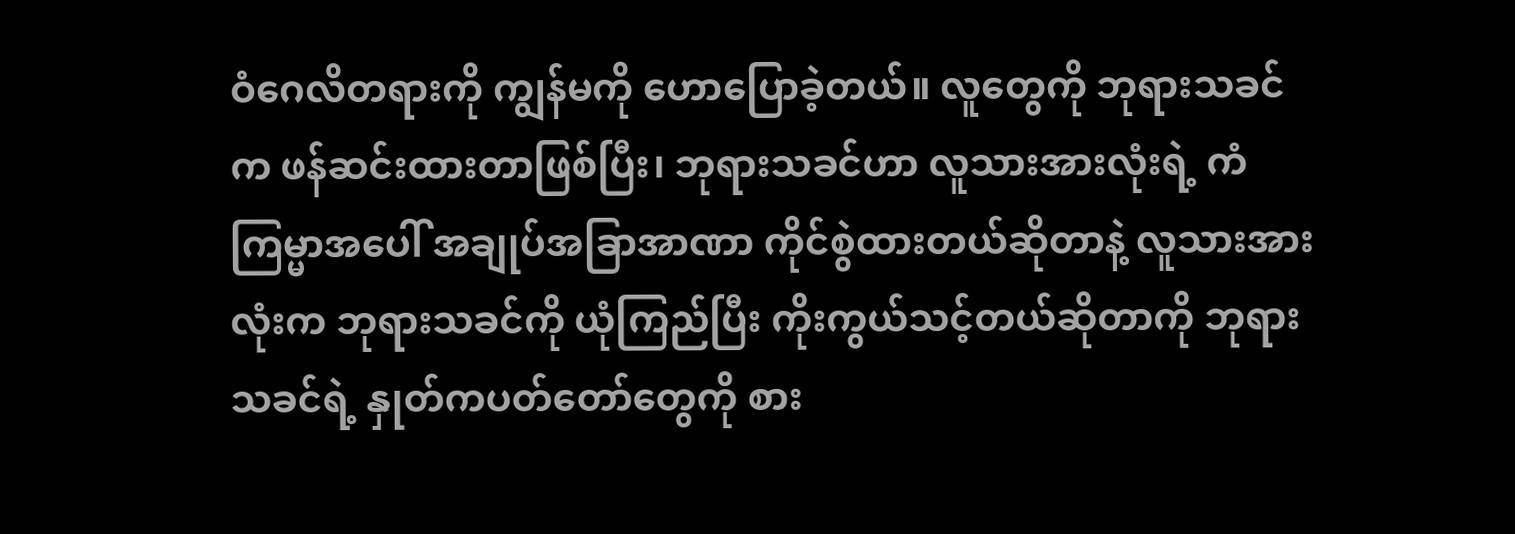ဝံဂေလိတရားကို ကျွန်မကို ဟောပြောခဲ့တယ်။ လူတွေကို ဘုရားသခင်က ဖန်ဆင်းထားတာဖြစ်ပြီး၊ ဘုရားသခင်ဟာ လူသားအားလုံးရဲ့ ကံကြမ္မာအပေါ် အချုပ်အခြာအာဏာ ကိုင်စွဲထားတယ်ဆိုတာနဲ့ လူသားအားလုံးက ဘုရားသခင်ကို ယုံကြည်ပြီး ကိုးကွယ်သင့်တယ်ဆိုတာကို ဘုရားသခင်ရဲ့ နှုတ်ကပတ်တော်တွေကို စား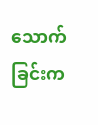သောက်ခြင်းက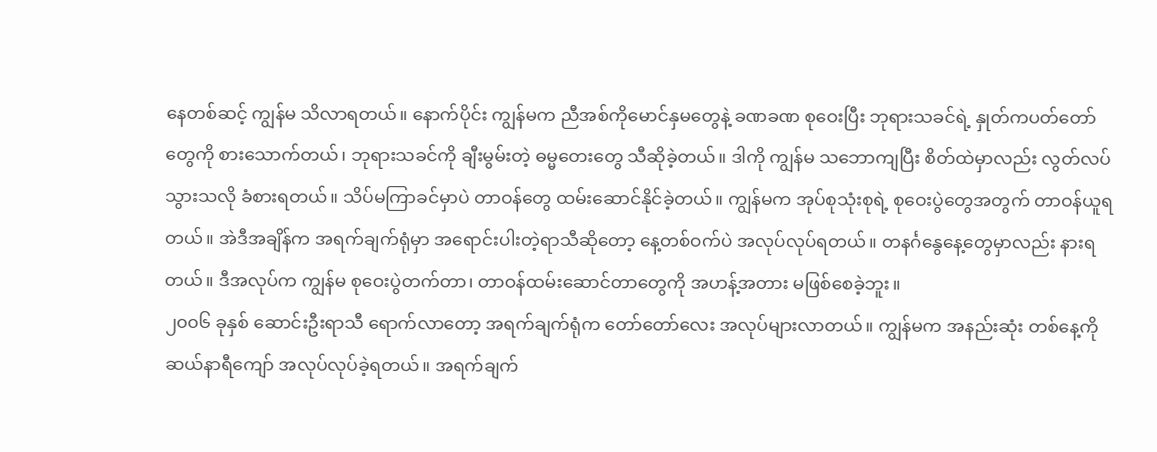နေတစ်ဆင့် ကျွန်မ သိလာရတယ်။ နောက်ပိုင်း ကျွန်မက ညီအစ်ကိုမောင်နှမတွေနဲ့ ခဏခဏ စုဝေးပြီး ဘုရားသခင်ရဲ့ နှုတ်ကပတ်တော်တွေကို စားသောက်တယ်၊ ဘုရားသခင်ကို ချီးမွမ်းတဲ့ ဓမ္မတေးတွေ သီဆိုခဲ့တယ်။ ဒါကို ကျွန်မ သဘောကျပြီး စိတ်ထဲမှာလည်း လွတ်လပ်သွားသလို ခံစားရတယ်။ သိပ်မကြာခင်မှာပဲ တာဝန်တွေ ထမ်းဆောင်နိုင်ခဲ့တယ်။ ကျွန်မက အုပ်စုသုံးစုရဲ့ စုဝေးပွဲတွေအတွက် တာဝန်ယူရတယ်။ အဲဒီအချိန်က အရက်ချက်ရုံမှာ အရောင်းပါးတဲ့ရာသီဆိုတော့ နေ့တစ်ဝက်ပဲ အလုပ်လုပ်ရတယ်။ တနင်္ဂနွေနေ့တွေမှာလည်း နားရတယ်။ ဒီအလုပ်က ကျွန်မ စုဝေးပွဲတက်တာ၊ တာဝန်ထမ်းဆောင်တာတွေကို အဟန့်အတား မဖြစ်စေခဲ့ဘူး။
၂၀၀၆ ခုနှစ် ဆောင်းဦးရာသီ ရောက်လာတော့ အရက်ချက်ရုံက တော်တော်လေး အလုပ်များလာတယ်။ ကျွန်မက အနည်းဆုံး တစ်နေ့ကို ဆယ်နာရီကျော် အလုပ်လုပ်ခဲ့ရတယ်။ အရက်ချက်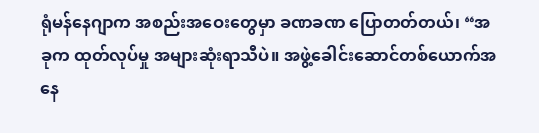ရုံမန်နေဂျာက အစည်းအဝေးတွေမှာ ခဏခဏ ပြောတတ်တယ်၊ “အခုက ထုတ်လုပ်မှု အများဆုံးရာသီပဲ။ အဖွဲ့ခေါင်းဆောင်တစ်ယောက်အနေ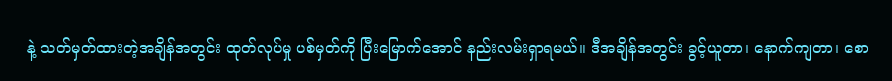နဲ့ သတ်မှတ်ထားတဲ့အချိန်အတွင်း ထုတ်လုပ်မှု ပစ်မှတ်ကို ပြီးမြောက်အောင် နည်းလမ်းရှာရမယ်။ ဒီအချိန်အတွင်း ခွင့်ယူတာ၊ နောက်ကျတာ၊ စော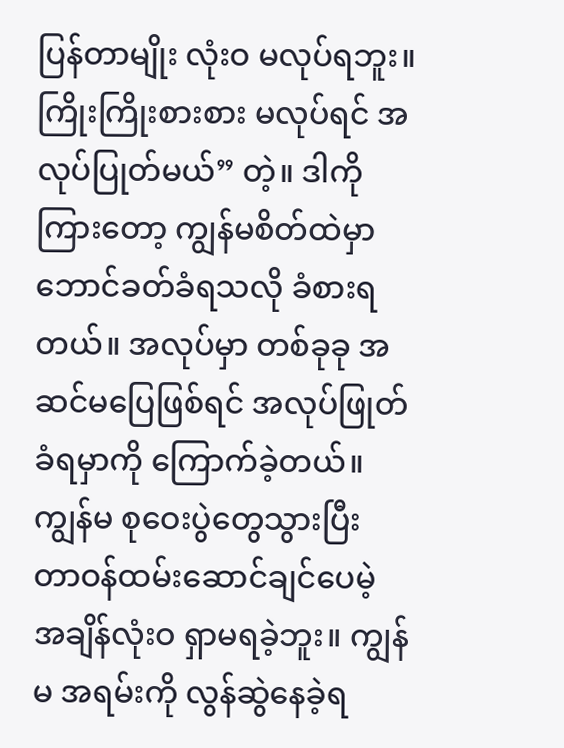ပြန်တာမျိုး လုံးဝ မလုပ်ရဘူး။ ကြိုးကြိုးစားစား မလုပ်ရင် အလုပ်ပြုတ်မယ်” တဲ့။ ဒါကို ကြားတော့ ကျွန်မစိတ်ထဲမှာ ဘောင်ခတ်ခံရသလို ခံစားရတယ်။ အလုပ်မှာ တစ်ခုခု အဆင်မပြေဖြစ်ရင် အလုပ်ဖြုတ်ခံရမှာကို ကြောက်ခဲ့တယ်။ ကျွန်မ စုဝေးပွဲတွေသွားပြီး တာဝန်ထမ်းဆောင်ချင်ပေမဲ့ အချိန်လုံးဝ ရှာမရခဲ့ဘူး။ ကျွန်မ အရမ်းကို လွန်ဆွဲနေခဲ့ရ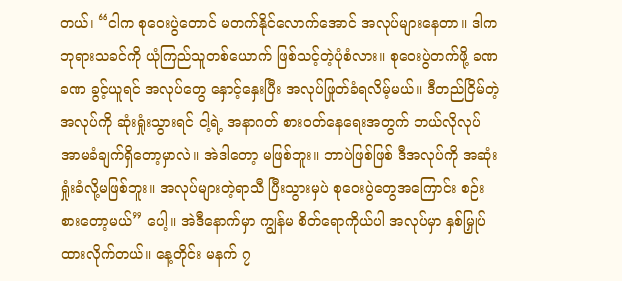တယ်၊ “ငါက စုဝေးပွဲတောင် မတက်နိုင်လောက်အောင် အလုပ်များနေတာ။ ဒါက ဘုရားသခင်ကို ယုံကြည်သူတစ်ယောက် ဖြစ်သင့်တဲ့ပုံစံလား။ စုဝေးပွဲတက်ဖို့ ခဏခဏ ခွင့်ယူရင် အလုပ်တွေ နှောင့်နှေးပြီး အလုပ်ဖြုတ်ခံရလိမ့်မယ်။ ဒီတည်ငြိမ်တဲ့ အလုပ်ကို ဆုံးရှုံးသွားရင် ငါ့ရဲ့ အနာဂတ် စားဝတ်နေရေးအတွက် ဘယ်လိုလုပ် အာမခံချက်ရှိတော့မှာလဲ။ အဲဒါတော့ မဖြစ်ဘူး။ ဘာပဲဖြစ်ဖြစ် ဒီအလုပ်ကို အဆုံးရှုံးခံလို့မဖြစ်ဘူး။ အလုပ်များတဲ့ရာသီ ပြီးသွားမှပဲ စုဝေးပွဲတွေအကြောင်း စဉ်းစားတော့မယ်” ပေါ့။ အဲဒီနောက်မှာ ကျွန်မ စိတ်ရောကိုယ်ပါ အလုပ်မှာ နှစ်မြှုပ်ထားလိုက်တယ်။ နေ့တိုင်း မနက် ၇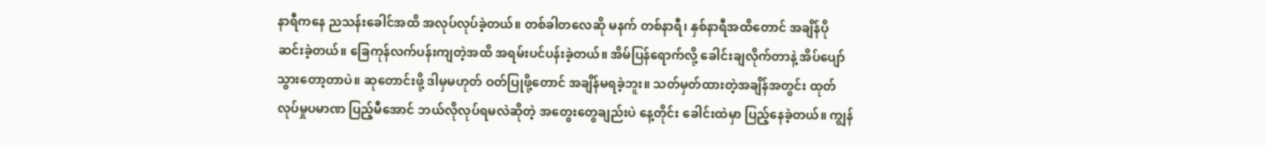နာရီကနေ ညသန်းခေါင်အထိ အလုပ်လုပ်ခဲ့တယ်။ တစ်ခါတလေဆို မနက် တစ်နာရီ၊ နှစ်နာရီအထိတောင် အချိန်ပို ဆင်းခဲ့တယ်။ ခြေကုန်လက်ပန်းကျတဲ့အထိ အရမ်းပင်ပန်းခဲ့တယ်။ အိမ်ပြန်ရောက်လို့ ခေါင်းချလိုက်တာနဲ့ အိပ်ပျော်သွားတော့တာပဲ။ ဆုတောင်းဖို့ ဒါမှမဟုတ် ဝတ်ပြုဖို့တောင် အချိန်မရခဲ့ဘူး။ သတ်မှတ်ထားတဲ့အချိန်အတွင်း ထုတ်လုပ်မှုပမာဏ ပြည့်မီအောင် ဘယ်လိုလုပ်ရမလဲဆိုတဲ့ အတွေးတွေချည်းပဲ နေ့တိုင်း ခေါင်းထဲမှာ ပြည့်နေခဲ့တယ်။ ကျွန်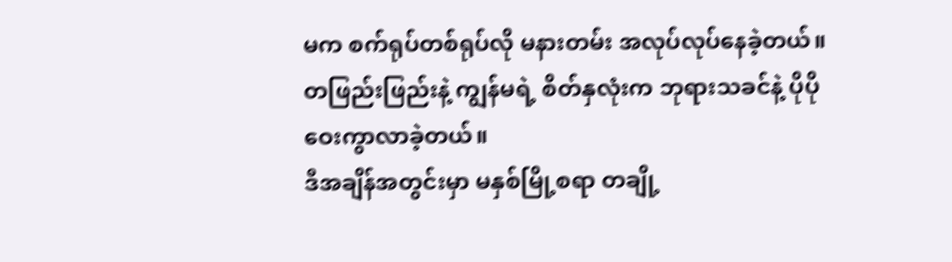မက စက်ရုပ်တစ်ရုပ်လို မနားတမ်း အလုပ်လုပ်နေခဲ့တယ်။ တဖြည်းဖြည်းနဲ့ ကျွန်မရဲ့ စိတ်နှလုံးက ဘုရားသခင်နဲ့ ပိုပို ဝေးကွာလာခဲ့တယ်။
ဒီအချိန်အတွင်းမှာ မနှစ်မြို့စရာ တချို့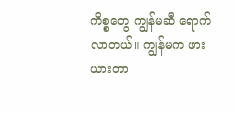ကိစ္စတွေ ကျွန်မဆီ ရောက်လာတယ်။ ကျွန်မက ဖားယားတာ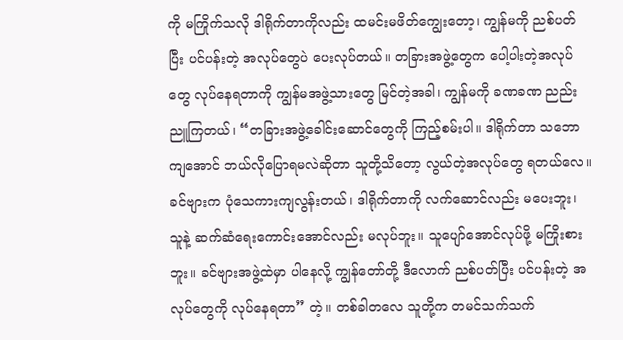ကို မကြိုက်သလို ဒါရိုက်တာကိုလည်း ထမင်းမဖိတ်ကျွေးတော့၊ ကျွန်မကို ညစ်ပတ်ပြီး ပင်ပန်းတဲ့ အလုပ်တွေပဲ ပေးလုပ်တယ်။ တခြားအဖွဲ့တွေက ပေါ့ပါးတဲ့အလုပ်တွေ လုပ်နေရတာကို ကျွန်မအဖွဲ့သားတွေ မြင်တဲ့အခါ၊ ကျွန်မကို ခဏခဏ ညည်းညူကြတယ်၊ “တခြားအဖွဲ့ခေါင်းဆောင်တွေကို ကြည့်စမ်းပါ။ ဒါရိုက်တာ သဘောကျအောင် ဘယ်လိုပြောရမလဲဆိုတာ သူတို့သိတော့ လွယ်တဲ့အလုပ်တွေ ရတယ်လေ။ ခင်ဗျားက ပုံသေကားကျလွန်းတယ်၊ ဒါရိုက်တာကို လက်ဆောင်လည်း မပေးဘူး၊ သူနဲ့ ဆက်ဆံရေးကောင်းအောင်လည်း မလုပ်ဘူး။ သူပျော်အောင်လုပ်ဖို့ မကြိုးစားဘူး။ ခင်ဗျားအဖွဲ့ထဲမှာ ပါနေလို့ ကျွန်တော်တို့ ဒီလောက် ညစ်ပတ်ပြီး ပင်ပန်းတဲ့ အလုပ်တွေကို လုပ်နေရတာ” တဲ့။ တစ်ခါတလေ သူတို့က တမင်သက်သက်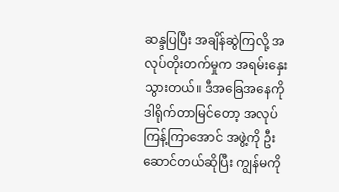ဆန္ဒပြပြီး အချိန်ဆွဲကြလို့ အလုပ်တိုးတက်မှုက အရမ်းနှေးသွားတယ်။ ဒီအခြေအနေကို ဒါရိုက်တာမြင်တော့ အလုပ်ကြန့်ကြာအောင် အဖွဲ့ကို ဦးဆောင်တယ်ဆိုပြီး ကျွန်မကို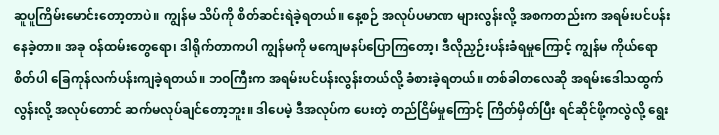ဆူပူကြိမ်းမောင်းတော့တာပဲ။ ကျွန်မ သိပ်ကို စိတ်ဆင်းရဲခဲ့ရတယ်။ နေ့စဉ် အလုပ်ပမာဏ များလွန်းလို့ အစကတည်းက အရမ်းပင်ပန်းနေခဲ့တာ။ အခု ဝန်ထမ်းတွေရော၊ ဒါရိုက်တာကပါ ကျွန်မကို မကျေမနပ်ပြောကြတော့၊ ဒီလိုညှဉ်းပန်းခံရမှုကြောင့် ကျွန်မ ကိုယ်ရောစိတ်ပါ ခြေကုန်လက်ပန်းကျခဲ့ရတယ်။ ဘဝကြီးက အရမ်းပင်ပန်းလွန်းတယ်လို့ ခံစားခဲ့ရတယ်။ တစ်ခါတလေဆို အရမ်းဒေါသထွက်လွန်းလို့ အလုပ်တောင် ဆက်မလုပ်ချင်တော့ဘူး။ ဒါပေမဲ့ ဒီအလုပ်က ပေးတဲ့ တည်ငြိမ်မှုကြောင့် ကြိတ်မှိတ်ပြီး ရင်ဆိုင်ဖို့ကလွဲလို့ ရွေး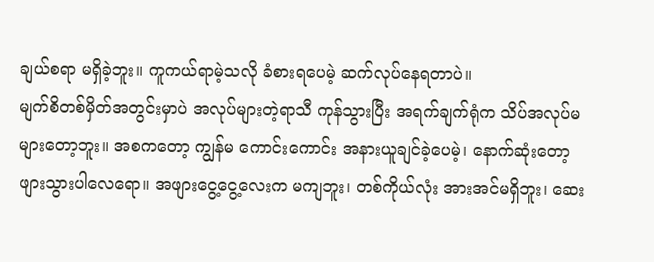ချယ်စရာ မရှိခဲ့ဘူး။ ကူကယ်ရာမဲ့သလို ခံစားရပေမဲ့ ဆက်လုပ်နေရတာပဲ။
မျက်စိတစ်မှိတ်အတွင်းမှာပဲ အလုပ်များတဲ့ရာသီ ကုန်သွားပြီး အရက်ချက်ရုံက သိပ်အလုပ်မများတော့ဘူး။ အစကတော့ ကျွန်မ ကောင်းကောင်း အနားယူချင်ခဲ့ပေမဲ့၊ နောက်ဆုံးတော့ ဖျားသွားပါလေရော။ အဖျားငွေ့ငွေ့လေးက မကျဘူး၊ တစ်ကိုယ်လုံး အားအင်မရှိဘူး၊ ဆေး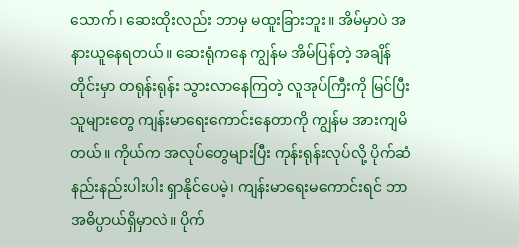သောက်၊ ဆေးထိုးလည်း ဘာမှ မထူးခြားဘူး။ အိမ်မှာပဲ အနားယူနေရတယ်။ ဆေးရုံကနေ ကျွန်မ အိမ်ပြန်တဲ့ အချိန်တိုင်းမှာ တရုန်းရုန်း သွားလာနေကြတဲ့ လူအုပ်ကြီးကို မြင်ပြီး သူများတွေ ကျန်းမာရေးကောင်းနေတာကို ကျွန်မ အားကျမိတယ်။ ကိုယ်က အလုပ်တွေများပြီး ကုန်းရုန်းလုပ်လို့ ပိုက်ဆံနည်းနည်းပါးပါး ရှာနိုင်ပေမဲ့၊ ကျန်းမာရေးမကောင်းရင် ဘာအဓိပ္ပာယ်ရှိမှာလဲ။ ပိုက်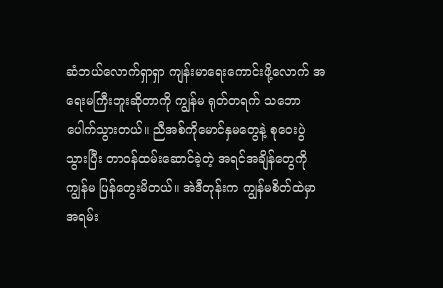ဆံဘယ်လောက်ရှာရှာ ကျန်းမာရေးကောင်းဖို့လောက် အရေးမကြီးဘူးဆိုတာကို ကျွန်မ ရုတ်တရက် သဘောပေါက်သွားတယ်။ ညီအစ်ကိုမောင်နှမတွေနဲ့ စုဝေးပွဲသွားပြီး တာဝန်ထမ်းဆောင်ခဲ့တဲ့ အရင်အချိန်တွေကို ကျွန်မ ပြန်တွေးမိတယ်။ အဲဒီတုန်းက ကျွန်မစိတ်ထဲမှာ အရမ်း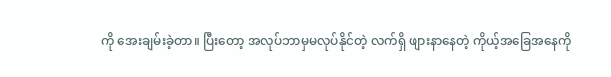ကို အေးချမ်းခဲ့တာ။ ပြီးတော့ အလုပ်ဘာမှမလုပ်နိုင်တဲ့ လက်ရှိ ဖျားနာနေတဲ့ ကိုယ့်အခြေအနေကို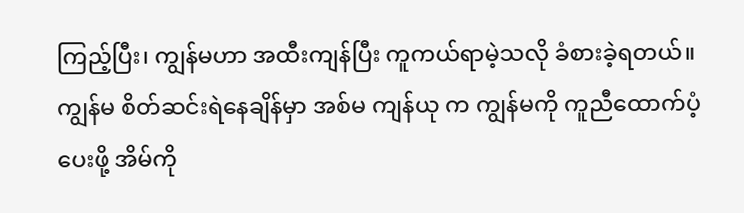ကြည့်ပြီး၊ ကျွန်မဟာ အထီးကျန်ပြီး ကူကယ်ရာမဲ့သလို ခံစားခဲ့ရတယ်။ ကျွန်မ စိတ်ဆင်းရဲနေချိန်မှာ အစ်မ ကျန်ယု က ကျွန်မကို ကူညီထောက်ပံ့ပေးဖို့ အိမ်ကို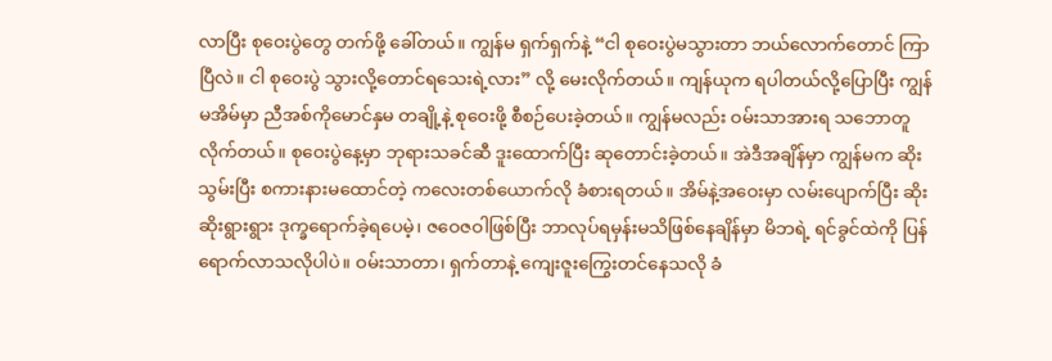လာပြီး စုဝေးပွဲတွေ တက်ဖို့ ခေါ်တယ်။ ကျွန်မ ရှက်ရှက်နဲ့ “ငါ စုဝေးပွဲမသွားတာ ဘယ်လောက်တောင် ကြာပြီလဲ။ ငါ စုဝေးပွဲ သွားလို့တောင်ရသေးရဲ့လား” လို့ မေးလိုက်တယ်။ ကျန်ယုက ရပါတယ်လို့ပြောပြီး ကျွန်မအိမ်မှာ ညီအစ်ကိုမောင်နှမ တချို့နဲ့ စုဝေးဖို့ စီစဉ်ပေးခဲ့တယ်။ ကျွန်မလည်း ဝမ်းသာအားရ သဘောတူလိုက်တယ်။ စုဝေးပွဲနေ့မှာ ဘုရားသခင်ဆီ ဒူးထောက်ပြီး ဆုတောင်းခဲ့တယ်။ အဲဒီအချိန်မှာ ကျွန်မက ဆိုးသွမ်းပြီး စကားနားမထောင်တဲ့ ကလေးတစ်ယောက်လို ခံစားရတယ်။ အိမ်နဲ့အဝေးမှာ လမ်းပျောက်ပြီး ဆိုးဆိုးရွားရွား ဒုက္ခရောက်ခဲ့ရပေမဲ့၊ ဇဝေဇဝါဖြစ်ပြီး ဘာလုပ်ရမှန်းမသိဖြစ်နေချိန်မှာ မိဘရဲ့ ရင်ခွင်ထဲကို ပြန်ရောက်လာသလိုပါပဲ။ ဝမ်းသာတာ၊ ရှက်တာနဲ့ ကျေးဇူးကြွေးတင်နေသလို ခံ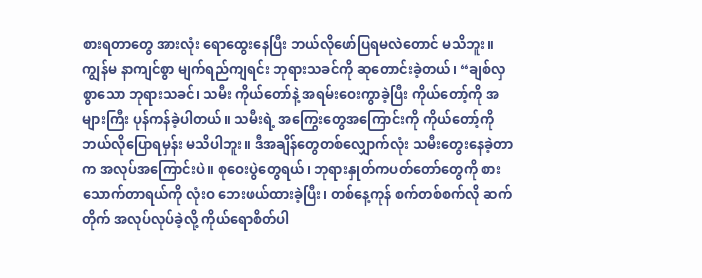စားရတာတွေ အားလုံး ရောထွေးနေပြီး ဘယ်လိုဖော်ပြရမလဲတောင် မသိဘူး။ ကျွန်မ နာကျင်စွာ မျက်ရည်ကျရင်း ဘုရားသခင်ကို ဆုတောင်းခဲ့တယ်၊ “ချစ်လှစွာသော ဘုရားသခင်၊ သမီး ကိုယ်တော်နဲ့ အရမ်းဝေးကွာခဲ့ပြီး ကိုယ်တော့်ကို အများကြီး ပုန်ကန်ခဲ့ပါတယ်။ သမီးရဲ့ အကြွေးတွေအကြောင်းကို ကိုယ်တော့်ကို ဘယ်လိုပြောရမှန်း မသိပါဘူး။ ဒီအချိန်တွေတစ်လျှောက်လုံး သမီးတွေးနေခဲ့တာက အလုပ်အကြောင်းပဲ။ စုဝေးပွဲတွေရယ်၊ ဘုရားနှုတ်ကပတ်တော်တွေကို စားသောက်တာရယ်ကို လုံးဝ ဘေးဖယ်ထားခဲ့ပြီး၊ တစ်နေ့ကုန် စက်တစ်စက်လို ဆက်တိုက် အလုပ်လုပ်ခဲ့လို့ ကိုယ်ရောစိတ်ပါ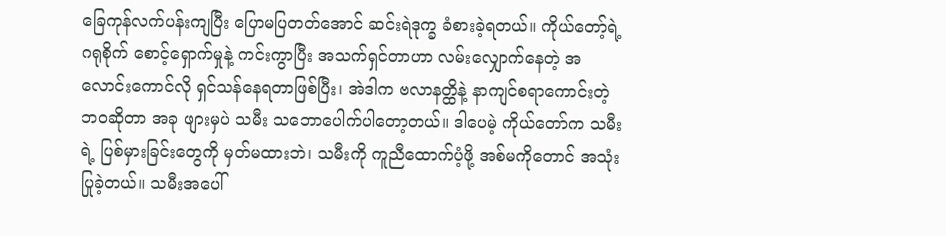ခြေကုန်လက်ပန်းကျပြီး ပြောမပြတတ်အောင် ဆင်းရဲဒုက္ခ ခံစားခဲ့ရတယ်။ ကိုယ်တော့်ရဲ့ ဂရုစိုက် စောင့်ရှောက်မှုနဲ့ ကင်းကွာပြီး အသက်ရှင်တာဟာ လမ်းလျှောက်နေတဲ့ အလောင်းကောင်လို ရှင်သန်နေရတာဖြစ်ပြီး၊ အဲဒါက ဗလာနတ္ထိနဲ့ နာကျင်စရာကောင်းတဲ့ ဘဝဆိုတာ အခု ဖျားမှပဲ သမီး သဘောပေါက်ပါတော့တယ်။ ဒါပေမဲ့ ကိုယ်တော်က သမီးရဲ့ ပြစ်မှားခြင်းတွေကို မှတ်မထားဘဲ၊ သမီးကို ကူညီထောက်ပံ့ဖို့ အစ်မကိုတောင် အသုံးပြုခဲ့တယ်။ သမီးအပေါ်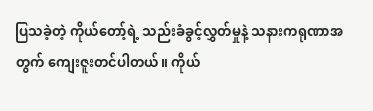ပြသခဲ့တဲ့ ကိုယ်တော့်ရဲ့ သည်းခံခွင့်လွှတ်မှုနဲ့ သနားကရုဏာအတွက် ကျေးဇူးတင်ပါတယ်။ ကိုယ်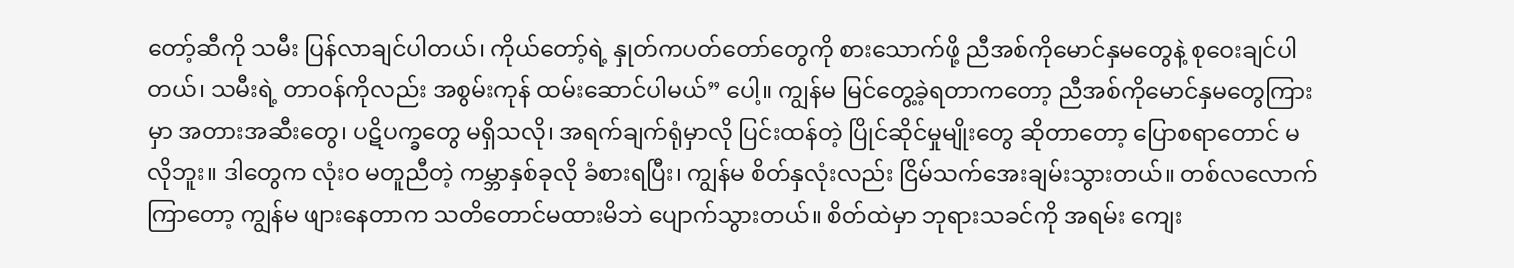တော့်ဆီကို သမီး ပြန်လာချင်ပါတယ်၊ ကိုယ်တော့်ရဲ့ နှုတ်ကပတ်တော်တွေကို စားသောက်ဖို့ ညီအစ်ကိုမောင်နှမတွေနဲ့ စုဝေးချင်ပါတယ်၊ သမီးရဲ့ တာဝန်ကိုလည်း အစွမ်းကုန် ထမ်းဆောင်ပါမယ်” ပေါ့။ ကျွန်မ မြင်တွေ့ခဲ့ရတာကတော့ ညီအစ်ကိုမောင်နှမတွေကြားမှာ အတားအဆီးတွေ၊ ပဋိပက္ခတွေ မရှိသလို၊ အရက်ချက်ရုံမှာလို ပြင်းထန်တဲ့ ပြိုင်ဆိုင်မှုမျိုးတွေ ဆိုတာတော့ ပြောစရာတောင် မလိုဘူး။ ဒါတွေက လုံးဝ မတူညီတဲ့ ကမ္ဘာနှစ်ခုလို ခံစားရပြီး၊ ကျွန်မ စိတ်နှလုံးလည်း ငြိမ်သက်အေးချမ်းသွားတယ်။ တစ်လလောက်ကြာတော့ ကျွန်မ ဖျားနေတာက သတိတောင်မထားမိဘဲ ပျောက်သွားတယ်။ စိတ်ထဲမှာ ဘုရားသခင်ကို အရမ်း ကျေး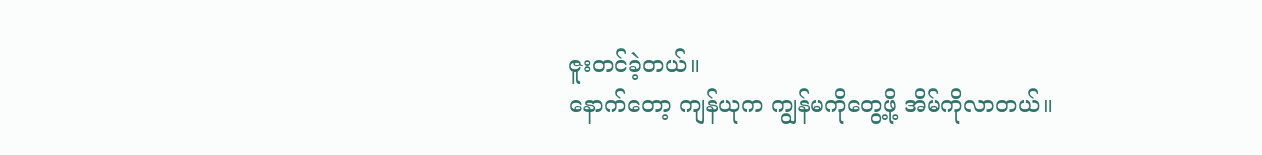ဇူးတင်ခဲ့တယ်။
နောက်တော့ ကျန်ယုက ကျွန်မကိုတွေ့ဖို့ အိမ်ကိုလာတယ်။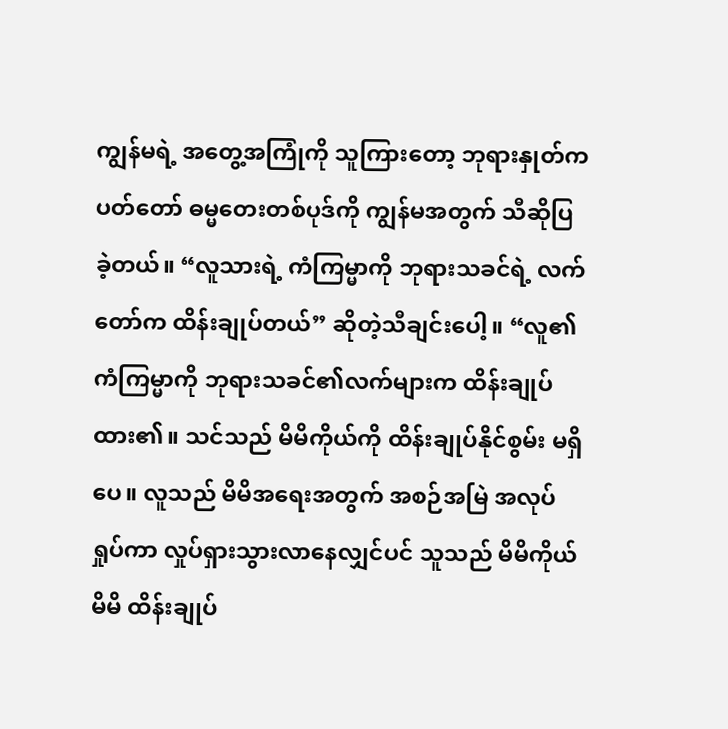ကျွန်မရဲ့ အတွေ့အကြုံကို သူကြားတော့ ဘုရားနှုတ်ကပတ်တော် ဓမ္မတေးတစ်ပုဒ်ကို ကျွန်မအတွက် သီဆိုပြခဲ့တယ်။ “လူသားရဲ့ ကံကြမ္မာကို ဘုရားသခင်ရဲ့ လက်တော်က ထိန်းချုပ်တယ်” ဆိုတဲ့သီချင်းပေါ့။ “လူ၏ကံကြမ္မာကို ဘုရားသခင်၏လက်များက ထိန်းချုပ်ထား၏။ သင်သည် မိမိကိုယ်ကို ထိန်းချုပ်နိုင်စွမ်း မရှိပေ။ လူသည် မိမိအရေးအတွက် အစဉ်အမြဲ အလုပ်ရှုပ်ကာ လှုပ်ရှားသွားလာနေလျှင်ပင် သူသည် မိမိကိုယ်မိမိ ထိန်းချုပ်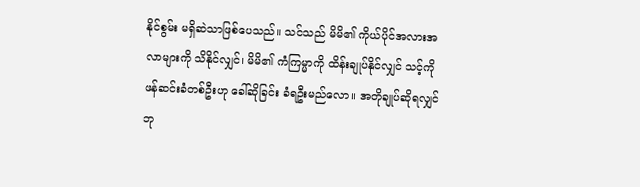နိုင်စွမ်း မရှိဆဲသာဖြစ်ပေသည်။ သင်သည် မိမိ၏ ကိုယ်ပိုင်အလားအလာများကို သိနိုင်လျှင်၊ မိမိ၏ ကံကြမ္မာကို ထိန်းချုပ်နိုင်လျှင် သင့်ကို ဖန်ဆင်းခံတစ်ဦးဟု ခေါ်ဆိုခြင်း ခံရဦးမည်လော။ အတိုချုပ်ဆိုရလျှင် ဘု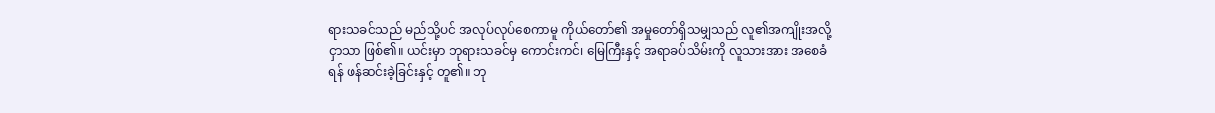ရားသခင်သည် မည်သို့ပင် အလုပ်လုပ်စေကာမူ ကိုယ်တော်၏ အမှုတော်ရှိသမျှသည် လူ၏အကျိုးအလို့ငှာသာ ဖြစ်၏။ ယင်းမှာ ဘုရားသခင်မှ ကောင်းကင်၊ မြေကြီးနှင့် အရာခပ်သိမ်းကို လူသားအား အစေခံရန် ဖန်ဆင်းခဲ့ခြင်းနှင့် တူ၏။ ဘု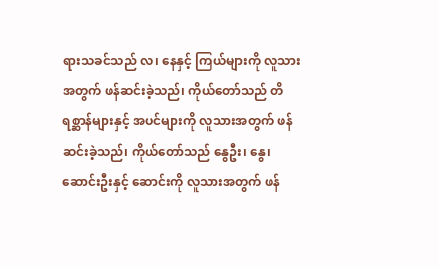ရားသခင်သည် လ၊ နေနှင့် ကြယ်များကို လူသားအတွက် ဖန်ဆင်းခဲ့သည်၊ ကိုယ်တော်သည် တိရစ္ဆာန်များနှင့် အပင်များကို လူသားအတွက် ဖန်ဆင်းခဲ့သည်၊ ကိုယ်တော်သည် နွေဦး၊ နွေ၊ ဆောင်းဦးနှင့် ဆောင်းကို လူသားအတွက် ဖန်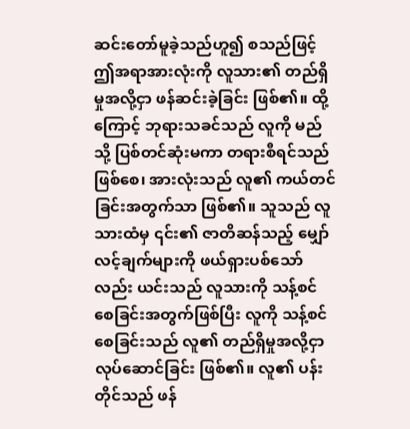ဆင်းတော်မူခဲ့သည်ဟူ၍ စသည်ဖြင့် ဤအရာအားလုံးကို လူသား၏ တည်ရှိမှုအလို့ငှာ ဖန်ဆင်းခဲ့ခြင်း ဖြစ်၏။ ထို့ကြောင့် ဘုရားသခင်သည် လူကို မည်သို့ ပြစ်တင်ဆုံးမကာ တရားစီရင်သည်ဖြစ်စေ၊ အားလုံးသည် လူ၏ ကယ်တင်ခြင်းအတွက်သာ ဖြစ်၏။ သူသည် လူသားထံမှ ၎င်း၏ ဇာတိဆန်သည့် မျှော်လင့်ချက်များကို ဖယ်ရှားပစ်သော်လည်း ယင်းသည် လူသားကို သန့်စင်စေခြင်းအတွက်ဖြစ်ပြီး လူကို သန့်စင်စေခြင်းသည် လူ၏ တည်ရှိမှုအလို့ငှာ လုပ်ဆောင်ခြင်း ဖြစ်၏။ လူ၏ ပန်းတိုင်သည် ဖန်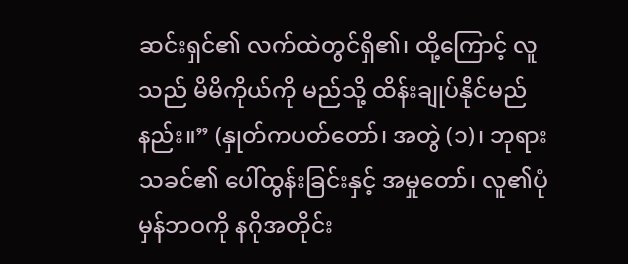ဆင်းရှင်၏ လက်ထဲတွင်ရှိ၏၊ ထို့ကြောင့် လူသည် မိမိကိုယ်ကို မည်သို့ ထိန်းချုပ်နိုင်မည်နည်း။” (နှုတ်ကပတ်တော်၊ အတွဲ (၁)၊ ဘုရားသခင်၏ ပေါ်ထွန်းခြင်းနှင့် အမှုတော်၊ လူ၏ပုံမှန်ဘဝကို နဂိုအတိုင်း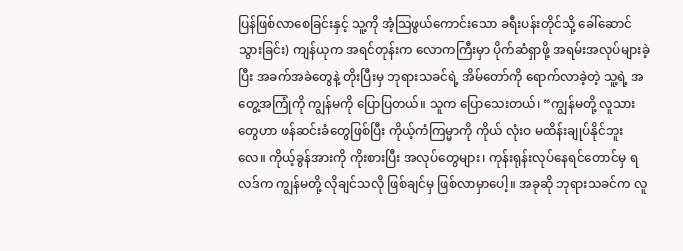ပြန်ဖြစ်လာစေခြင်းနှင့် သူ့ကို အံ့သြဖွယ်ကောင်းသော ခရီးပန်းတိုင်သို့ ခေါ်ဆောင်သွားခြင်း) ကျန်ယုက အရင်တုန်းက လောကကြီးမှာ ပိုက်ဆံရှာဖို့ အရမ်းအလုပ်များခဲ့ပြီး အခက်အခဲတွေနဲ့ တိုးပြီးမှ ဘုရားသခင်ရဲ့ အိမ်တော်ကို ရောက်လာခဲ့တဲ့ သူ့ရဲ့ အတွေ့အကြုံကို ကျွန်မကို ပြောပြတယ်။ သူက ပြောသေးတယ်၊ “ကျွန်မတို့ လူသားတွေဟာ ဖန်ဆင်းခံတွေဖြစ်ပြီး ကိုယ့်ကံကြမ္မာကို ကိုယ် လုံးဝ မထိန်းချုပ်နိုင်ဘူးလေ။ ကိုယ့်ခွန်အားကို ကိုးစားပြီး အလုပ်တွေများ၊ ကုန်းရုန်းလုပ်နေရင်တောင်မှ ရလဒ်က ကျွန်မတို့ လိုချင်သလို ဖြစ်ချင်မှ ဖြစ်လာမှာပေါ့။ အခုဆို ဘုရားသခင်က လူ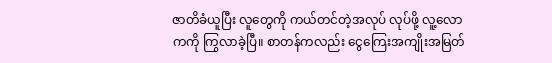ဇာတိခံယူပြီး လူတွေကို ကယ်တင်တဲ့အလုပ် လုပ်ဖို့ လူ့လောကကို ကြွလာခဲ့ပြီ။ စာတန်ကလည်း ငွေကြေးအကျိုးအမြတ်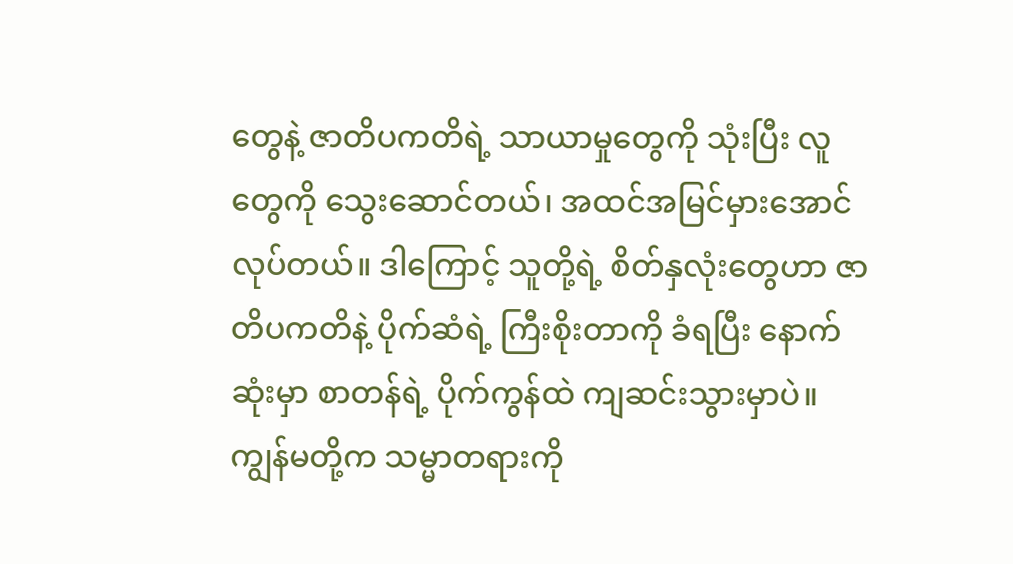တွေနဲ့ ဇာတိပကတိရဲ့ သာယာမှုတွေကို သုံးပြီး လူတွေကို သွေးဆောင်တယ်၊ အထင်အမြင်မှားအောင် လုပ်တယ်။ ဒါကြောင့် သူတို့ရဲ့ စိတ်နှလုံးတွေဟာ ဇာတိပကတိနဲ့ ပိုက်ဆံရဲ့ ကြီးစိုးတာကို ခံရပြီး နောက်ဆုံးမှာ စာတန်ရဲ့ ပိုက်ကွန်ထဲ ကျဆင်းသွားမှာပဲ။ ကျွန်မတို့က သမ္မာတရားကို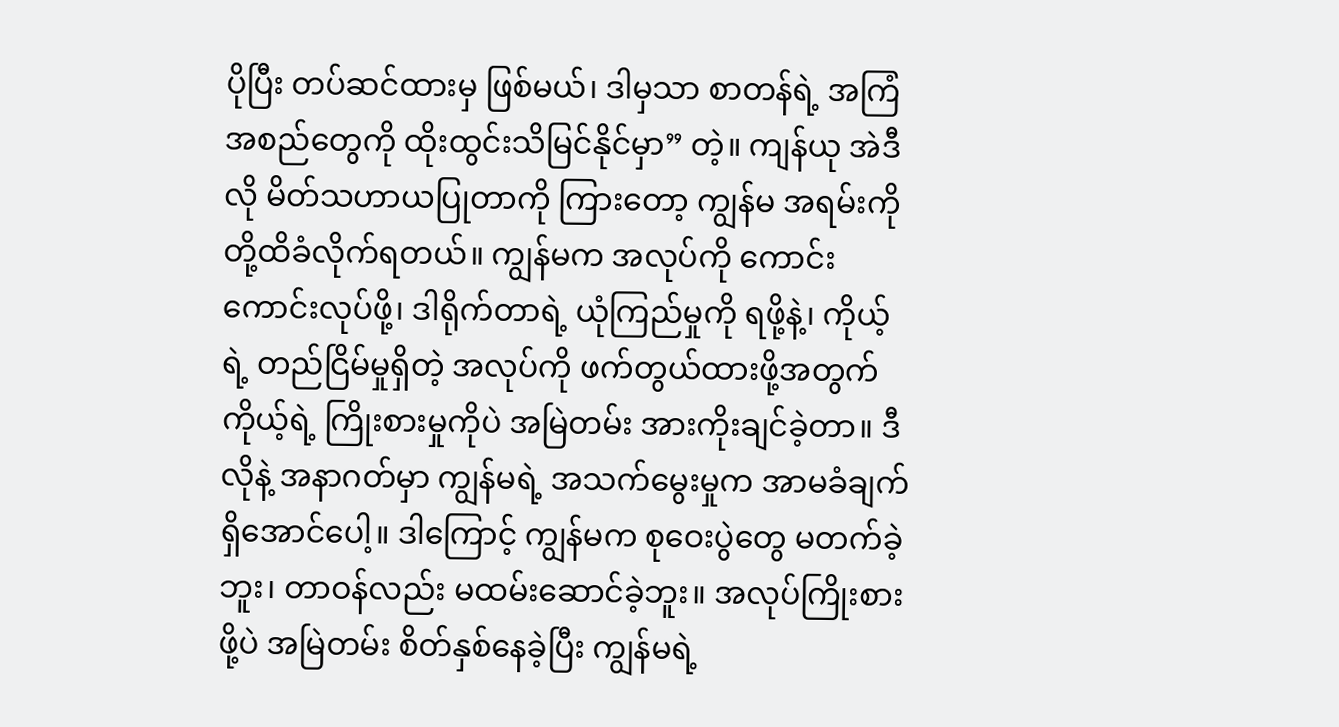ပိုပြီး တပ်ဆင်ထားမှ ဖြစ်မယ်၊ ဒါမှသာ စာတန်ရဲ့ အကြံအစည်တွေကို ထိုးထွင်းသိမြင်နိုင်မှာ” တဲ့။ ကျန်ယု အဲဒီလို မိတ်သဟာယပြုတာကို ကြားတော့ ကျွန်မ အရမ်းကို တို့ထိခံလိုက်ရတယ်။ ကျွန်မက အလုပ်ကို ကောင်းကောင်းလုပ်ဖို့၊ ဒါရိုက်တာရဲ့ ယုံကြည်မှုကို ရဖို့နဲ့၊ ကိုယ့်ရဲ့ တည်ငြိမ်မှုရှိတဲ့ အလုပ်ကို ဖက်တွယ်ထားဖို့အတွက် ကိုယ့်ရဲ့ ကြိုးစားမှုကိုပဲ အမြဲတမ်း အားကိုးချင်ခဲ့တာ။ ဒီလိုနဲ့ အနာဂတ်မှာ ကျွန်မရဲ့ အသက်မွေးမှုက အာမခံချက်ရှိအောင်ပေါ့။ ဒါကြောင့် ကျွန်မက စုဝေးပွဲတွေ မတက်ခဲ့ဘူး၊ တာဝန်လည်း မထမ်းဆောင်ခဲ့ဘူး။ အလုပ်ကြိုးစားဖို့ပဲ အမြဲတမ်း စိတ်နှစ်နေခဲ့ပြီး ကျွန်မရဲ့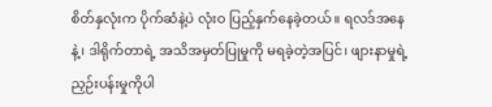စိတ်နှလုံးက ပိုက်ဆံနဲ့ပဲ လုံးဝ ပြည့်နှက်နေခဲ့တယ်။ ရလဒ်အနေနဲ့၊ ဒါရိုက်တာရဲ့ အသိအမှတ်ပြုမှုကို မရခဲ့တဲ့အပြင်၊ ဖျားနာမှုရဲ့ ညှဉ်းပန်းမှုကိုပါ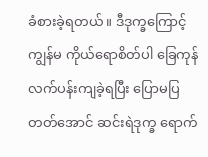ခံစားခဲ့ရတယ်။ ဒီဒုက္ခကြောင့် ကျွန်မ ကိုယ်ရောစိတ်ပါ ခြေကုန်လက်ပန်းကျခဲ့ရပြီး ပြောမပြတတ်အောင် ဆင်းရဲဒုက္ခ ရောက်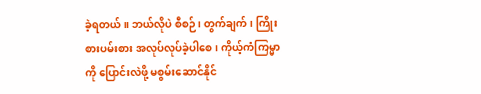ခဲ့ရတယ်။ ဘယ်လိုပဲ စီစဉ်၊ တွက်ချက်၊ ကြိုးစားပမ်းစား အလုပ်လုပ်ခဲ့ပါစေ၊ ကိုယ့်ကံကြမ္မာကို ပြောင်းလဲဖို့ မစွမ်းဆောင်နိုင်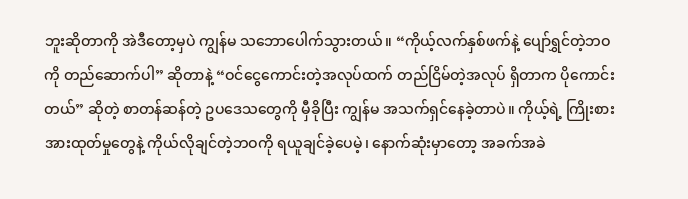ဘူးဆိုတာကို အဲဒီတော့မှပဲ ကျွန်မ သဘောပေါက်သွားတယ်။ “ကိုယ့်လက်နှစ်ဖက်နဲ့ ပျော်ရွှင်တဲ့ဘဝကို တည်ဆောက်ပါ” ဆိုတာနဲ့ “ဝင်ငွေကောင်းတဲ့အလုပ်ထက် တည်ငြိမ်တဲ့အလုပ် ရှိတာက ပိုကောင်းတယ်” ဆိုတဲ့ စာတန်ဆန်တဲ့ ဥပဒေသတွေကို မှီခိုပြီး ကျွန်မ အသက်ရှင်နေခဲ့တာပဲ။ ကိုယ့်ရဲ့ ကြိုးစားအားထုတ်မှုတွေနဲ့ ကိုယ်လိုချင်တဲ့ဘဝကို ရယူချင်ခဲ့ပေမဲ့၊ နောက်ဆုံးမှာတော့ အခက်အခဲ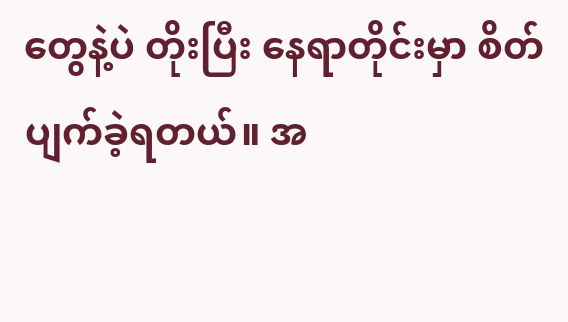တွေနဲ့ပဲ တိုးပြီး နေရာတိုင်းမှာ စိတ်ပျက်ခဲ့ရတယ်။ အ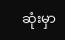ဆုံးမှာ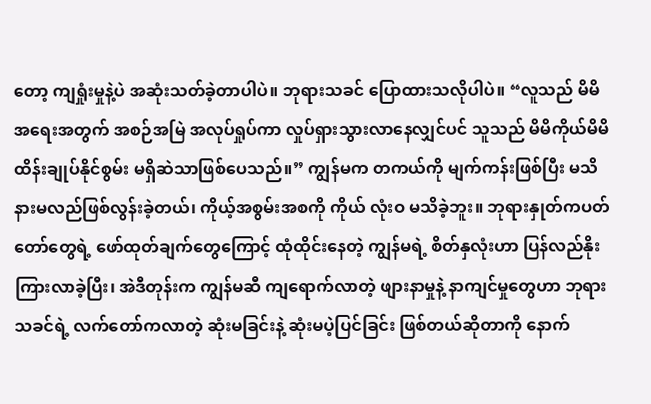တော့ ကျရှုံးမှုနဲ့ပဲ အဆုံးသတ်ခဲ့တာပါပဲ။ ဘုရားသခင် ပြောထားသလိုပါပဲ။ “လူသည် မိမိအရေးအတွက် အစဉ်အမြဲ အလုပ်ရှုပ်ကာ လှုပ်ရှားသွားလာနေလျှင်ပင် သူသည် မိမိကိုယ်မိမိ ထိန်းချုပ်နိုင်စွမ်း မရှိဆဲသာဖြစ်ပေသည်။” ကျွန်မက တကယ်ကို မျက်ကန်းဖြစ်ပြီး မသိနားမလည်ဖြစ်လွန်းခဲ့တယ်၊ ကိုယ့်အစွမ်းအစကို ကိုယ် လုံးဝ မသိခဲ့ဘူး။ ဘုရားနှုတ်ကပတ်တော်တွေရဲ့ ဖော်ထုတ်ချက်တွေကြောင့် ထုံထိုင်းနေတဲ့ ကျွန်မရဲ့ စိတ်နှလုံးဟာ ပြန်လည်နိုးကြားလာခဲ့ပြီး၊ အဲဒီတုန်းက ကျွန်မဆီ ကျရောက်လာတဲ့ ဖျားနာမှုနဲ့ နာကျင်မှုတွေဟာ ဘုရားသခင်ရဲ့ လက်တော်ကလာတဲ့ ဆုံးမခြင်းနဲ့ ဆုံးမပဲ့ပြင်ခြင်း ဖြစ်တယ်ဆိုတာကို နောက်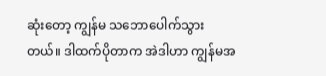ဆုံးတော့ ကျွန်မ သဘောပေါက်သွားတယ်။ ဒါထက်ပိုတာက အဲဒါဟာ ကျွန်မအ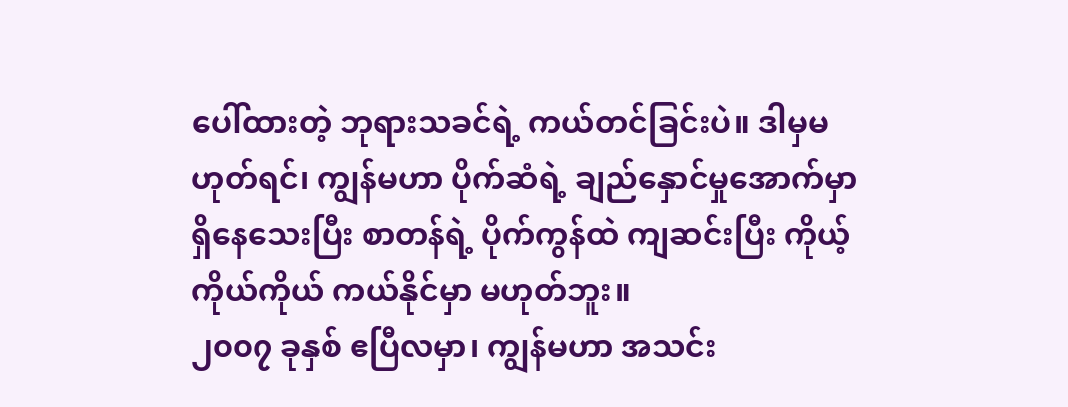ပေါ်ထားတဲ့ ဘုရားသခင်ရဲ့ ကယ်တင်ခြင်းပဲ။ ဒါမှမဟုတ်ရင်၊ ကျွန်မဟာ ပိုက်ဆံရဲ့ ချည်နှောင်မှုအောက်မှာ ရှိနေသေးပြီး စာတန်ရဲ့ ပိုက်ကွန်ထဲ ကျဆင်းပြီး ကိုယ့်ကိုယ်ကိုယ် ကယ်နိုင်မှာ မဟုတ်ဘူး။
၂၀၀၇ ခုနှစ် ဧပြီလမှာ၊ ကျွန်မဟာ အသင်း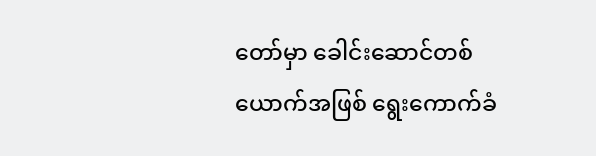တော်မှာ ခေါင်းဆောင်တစ်ယောက်အဖြစ် ရွေးကောက်ခံ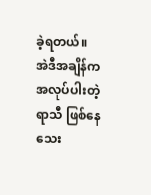ခဲ့ရတယ်။ အဲဒီအချိန်က အလုပ်ပါးတဲ့ရာသီ ဖြစ်နေသေး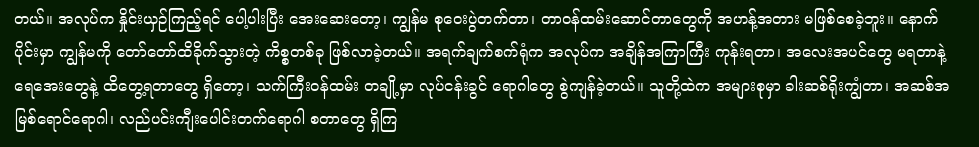တယ်။ အလုပ်က နှိုင်းယှဉ်ကြည့်ရင် ပေါ့ပါးပြီး အေးဆေးတော့၊ ကျွန်မ စုဝေးပွဲတက်တာ၊ တာဝန်ထမ်းဆောင်တာတွေကို အဟန့်အတား မဖြစ်စေခဲ့ဘူး။ နောက်ပိုင်းမှာ ကျွန်မကို တော်တော်ထိခိုက်သွားတဲ့ ကိစ္စတစ်ခု ဖြစ်လာခဲ့တယ်။ အရက်ချက်စက်ရုံက အလုပ်က အချိန်အကြာကြီး ကုန်းရတာ၊ အလေးအပင်တွေ မရတာနဲ့ ရေအေးတွေနဲ့ ထိတွေ့ရတာတွေ ရှိတော့၊ သက်ကြီးဝန်ထမ်း တချို့မှာ လုပ်ငန်းခွင် ရောဂါတွေ စွဲကျန်ခဲ့တယ်။ သူတို့ထဲက အများစုမှာ ခါးဆစ်ရိုးကျွံတာ၊ အဆစ်အမြစ်ရောင်ရောဂါ၊ လည်ပင်းကျီးပေါင်းတက်ရောဂါ စတာတွေ ရှိကြ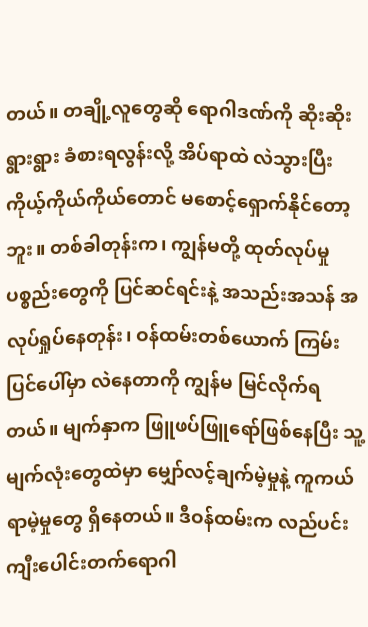တယ်။ တချို့လူတွေဆို ရောဂါဒဏ်ကို ဆိုးဆိုးရွားရွား ခံစားရလွန်းလို့ အိပ်ရာထဲ လဲသွားပြီး ကိုယ့်ကိုယ်ကိုယ်တောင် မစောင့်ရှောက်နိုင်တော့ဘူး။ တစ်ခါတုန်းက၊ ကျွန်မတို့ ထုတ်လုပ်မှု ပစ္စည်းတွေကို ပြင်ဆင်ရင်းနဲ့ အသည်းအသန် အလုပ်ရှုပ်နေတုန်း၊ ဝန်ထမ်းတစ်ယောက် ကြမ်းပြင်ပေါ်မှာ လဲနေတာကို ကျွန်မ မြင်လိုက်ရတယ်။ မျက်နှာက ဖြူဖပ်ဖြူရော်ဖြစ်နေပြီး သူ့မျက်လုံးတွေထဲမှာ မျှော်လင့်ချက်မဲ့မှုနဲ့ ကူကယ်ရာမဲ့မှုတွေ ရှိနေတယ်။ ဒီဝန်ထမ်းက လည်ပင်းကျီးပေါင်းတက်ရောဂါ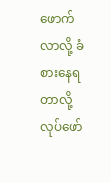ဖောက်လာလို့ ခံစားနေရတာလို့ လုပ်ဖော်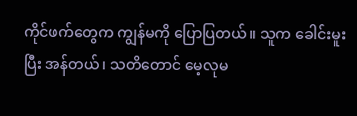ကိုင်ဖက်တွေက ကျွန်မကို ပြောပြတယ်။ သူက ခေါင်းမူးပြီး အန်တယ်၊ သတိတောင် မေ့လုမ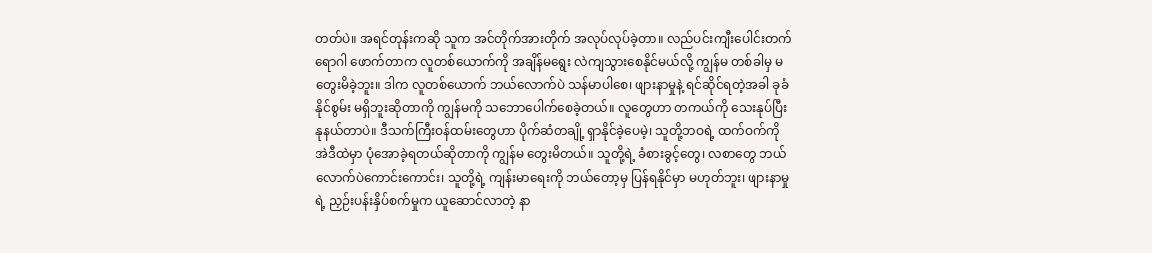တတ်ပဲ။ အရင်တုန်းကဆို သူက အင်တိုက်အားတိုက် အလုပ်လုပ်ခဲ့တာ။ လည်ပင်းကျီးပေါင်းတက်ရောဂါ ဖောက်တာက လူတစ်ယောက်ကို အချိန်မရွေး လဲကျသွားစေနိုင်မယ်လို့ ကျွန်မ တစ်ခါမှ မတွေးမိခဲ့ဘူး။ ဒါက လူတစ်ယောက် ဘယ်လောက်ပဲ သန်မာပါစေ၊ ဖျားနာမှုနဲ့ ရင်ဆိုင်ရတဲ့အခါ ခုခံနိုင်စွမ်း မရှိဘူးဆိုတာကို ကျွန်မကို သဘောပေါက်စေခဲ့တယ်။ လူတွေဟာ တကယ်ကို သေးနုပ်ပြီး နုနယ်တာပဲ။ ဒီသက်ကြီးဝန်ထမ်းတွေဟာ ပိုက်ဆံတချို့ ရှာနိုင်ခဲ့ပေမဲ့၊ သူတို့ဘဝရဲ့ ထက်ဝက်ကို အဲဒီထဲမှာ ပုံအောခဲ့ရတယ်ဆိုတာကို ကျွန်မ တွေးမိတယ်။ သူတို့ရဲ့ ခံစားခွင့်တွေ၊ လစာတွေ ဘယ်လောက်ပဲကောင်းကောင်း၊ သူတို့ရဲ့ ကျန်းမာရေးကို ဘယ်တော့မှ ပြန်ရနိုင်မှာ မဟုတ်ဘူး၊ ဖျားနာမှုရဲ့ ညှဉ်းပန်းနှိပ်စက်မှုက ယူဆောင်လာတဲ့ နာ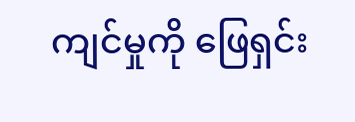ကျင်မှုကို ဖြေရှင်း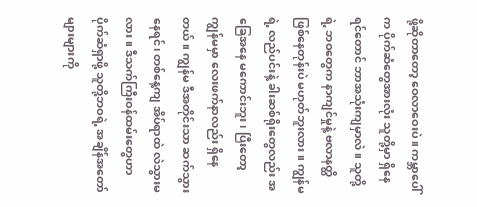ဖို့ဆိုတာတော့ ဝေလာဝေးပဲ။ ကမ္ဘာပေါ်က ပိုက်ဆံတွေအားလုံး သူတို့မှာ ရှိနေရင်တောင် ဘာအသုံးကျမှာလဲ။ သူတို့ရဲ့ ဘဝတွေက နာကျင်မှုနဲ့ ဗလာနတ္ထိ ဖြစ်နေတုန်းပဲ မဟုတ်ဘူးလား။ ကျွန်မရဲ့ လည်ပင်းနဲ့ ခါးဆစ်ရိုးတွေလည်း အခြေအနေ မကောင်းဘူး၊ ပြီးတော့ ကျွန်မမှာ လေးဖက်နာလည်း ရှိနေတယ်။ ကျွန်မ ဒီအတိုင်းသာ ဆက်သွားနေရင်၊ တစ်နေ့ကျ အိပ်ရာထဲ လဲသွားမလား။ ဒီသက်ကြီးဝန်ထမ်းတွေဟာ ပိုက်ဆံရှာဖို့ သူတို့ဘဝရဲ့ အချိန်အတော်များများကို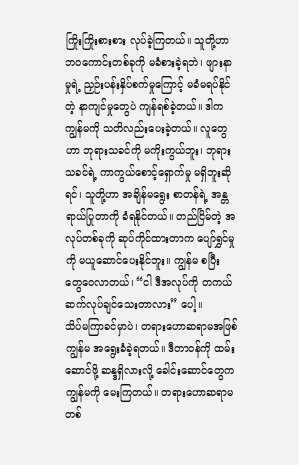ကြိုးကြိုးစားစား လုပ်ခဲ့ကြတယ်။ သူတို့ဟာ ဘဝကောင်းတစ်ခုကို မခံစားခဲ့ရဘဲ၊ ဖျားနာမှုရဲ့ ညှဉ်းပန်းနှိပ်စက်မှုကြောင့် မခံမရပ်နိုင်တဲ့ နာကျင်မှုတွေပဲ ကျန်ရစ်ခဲ့တယ်။ ဒါက ကျွန်မကို သတိလည်းပေးခဲ့တယ်။ လူတွေဟာ ဘုရားသခင်ကို မကိုးကွယ်ဘူး၊ ဘုရားသခင်ရဲ့ ကာကွယ်စောင့်ရှောက်မှု မရှိဘူးဆိုရင်၊ သူတို့ဟာ အချိန်မရွေး စာတန်ရဲ့ အန္တရာယ်ပြုတာကို ခံရနိုင်တယ်။ တည်ငြိမ်တဲ့ အလုပ်တစ်ခုကို ဆုပ်ကိုင်ထားတာက ပျော်ရွှင်မှုကို မယူဆောင်ပေးနိုင်ဘူး။ ကျွန်မ စပြီး တွေဝေလာတယ်၊ “ငါ ဒီအလုပ်ကို တကယ် ဆက်လုပ်ချင်သေးတာလား” ပေါ့။
သိပ်မကြာခင်မှာပဲ၊ တရားဟောဆရာမအဖြစ် ကျွန်မ အရွေးခံခဲ့ရတယ်။ ဒီတာဝန်ကို ထမ်းဆောင်ဖို့ ဆန္ဒရှိလားလို့ ခေါင်းဆောင်တွေက ကျွန်မကို မေးကြတယ်။ တရားဟောဆရာမတစ်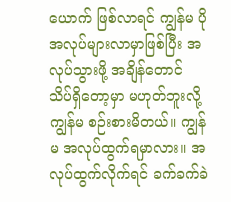ယောက် ဖြစ်လာရင် ကျွန်မ ပိုအလုပ်များလာမှာဖြစ်ပြီး အလုပ်သွားဖို့ အချိန်တောင် သိပ်ရှိတော့မှာ မဟုတ်ဘူးလို့ ကျွန်မ စဉ်းစားမိတယ်။ ကျွန်မ အလုပ်ထွက်ရမှာလား။ အလုပ်ထွက်လိုက်ရင် ခက်ခက်ခဲ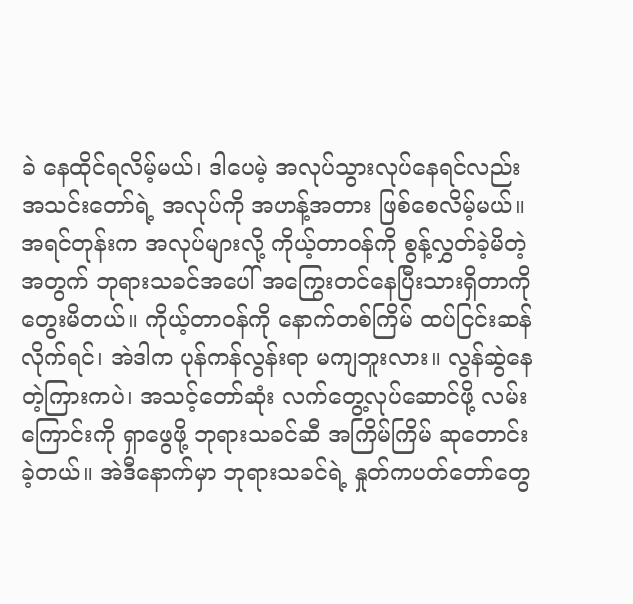ခဲ နေထိုင်ရလိမ့်မယ်၊ ဒါပေမဲ့ အလုပ်သွားလုပ်နေရင်လည်း အသင်းတော်ရဲ့ အလုပ်ကို အဟန့်အတား ဖြစ်စေလိမ့်မယ်။ အရင်တုန်းက အလုပ်များလို့ ကိုယ့်တာဝန်ကို စွန့်လွှတ်ခဲ့မိတဲ့အတွက် ဘုရားသခင်အပေါ် အကြွေးတင်နေပြီးသားရှိတာကို တွေးမိတယ်။ ကိုယ့်တာဝန်ကို နောက်တစ်ကြိမ် ထပ်ငြင်းဆန်လိုက်ရင်၊ အဲဒါက ပုန်ကန်လွန်းရာ မကျဘူးလား။ လွန်ဆွဲနေတဲ့ကြားကပဲ၊ အသင့်တော်ဆုံး လက်တွေ့လုပ်ဆောင်ဖို့ လမ်းကြောင်းကို ရှာဖွေဖို့ ဘုရားသခင်ဆီ အကြိမ်ကြိမ် ဆုတောင်းခဲ့တယ်။ အဲဒီနောက်မှာ ဘုရားသခင်ရဲ့ နှုတ်ကပတ်တော်တွေ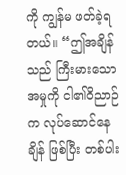ကို ကျွန်မ ဖတ်ခဲ့ရတယ်။ “ဤအချိန်သည် ကြီးမားသော အမှုကို ငါ၏ဝိညာဉ်က လုပ်ဆောင်နေချိန် ဖြစ်ပြီး တစ်ပါး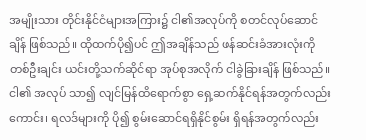အမျိုးသား တိုင်းနိုင်ငံများအကြား၌ ငါ၏အလုပ်ကို စတင်လုပ်ဆောင်ချိန် ဖြစ်သည်။ ထိုထက်ပို၍ပင် ဤအချိန်သည် ဖန်ဆင်းခံအားလုံးကို တစ်ဦးချင်း ယင်းတို့သက်ဆိုင်ရာ အုပ်စုအလိုက် ငါခွဲခြားချိန် ဖြစ်သည်။ ငါ၏ အလုပ် သာ၍ လျင်မြန်ထိရောက်စွာ ရှေ့ဆက်နိုင်ရန်အတွက်လည်းကောင်း၊ ရလဒ်များကို ပို၍ စွမ်းဆောင်ရရှိနိုင်စွမ်း ရှိရန်အတွက်လည်း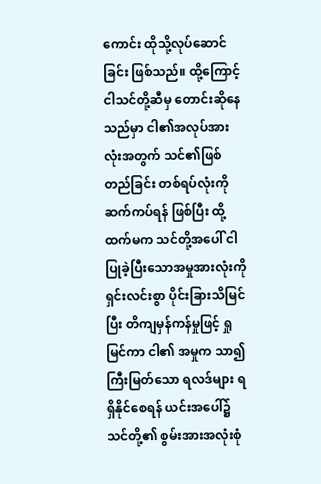ကောင်း ထိုသို့လုပ်ဆောင်ခြင်း ဖြစ်သည်။ ထို့ကြောင့် ငါသင်တို့ဆီမှ တောင်းဆိုနေသည်မှာ ငါ၏အလုပ်အားလုံးအတွက် သင်၏ဖြစ်တည်ခြင်း တစ်ရပ်လုံးကို ဆက်ကပ်ရန် ဖြစ်ပြီး ထို့ထက်မက သင်တို့အပေါ် ငါပြုခဲ့ပြီးသောအမှုအားလုံးကို ရှင်းလင်းစွာ ပိုင်းခြားသိမြင်ပြီး တိကျမှန်ကန်မှုဖြင့် ရှုမြင်ကာ ငါ၏ အမှုက သာ၍ကြီးမြတ်သော ရလဒ်များ ရရှိနိုင်စေရန် ယင်းအပေါ်၌ သင်တို့၏ စွမ်းအားအလုံးစုံ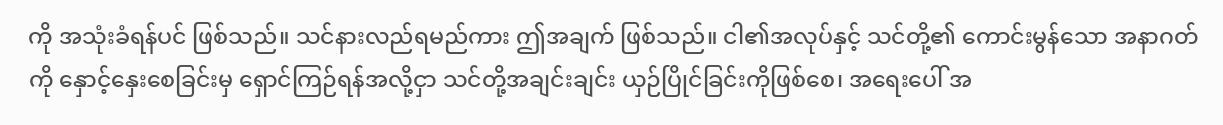ကို အသုံးခံရန်ပင် ဖြစ်သည်။ သင်နားလည်ရမည်ကား ဤအချက် ဖြစ်သည်။ ငါ၏အလုပ်နှင့် သင်တို့၏ ကောင်းမွန်သော အနာဂတ်ကို နှောင့်နှေးစေခြင်းမှ ရှောင်ကြဉ်ရန်အလို့ငှာ သင်တို့အချင်းချင်း ယှဉ်ပြိုင်ခြင်းကိုဖြစ်စေ၊ အရေးပေါ် အ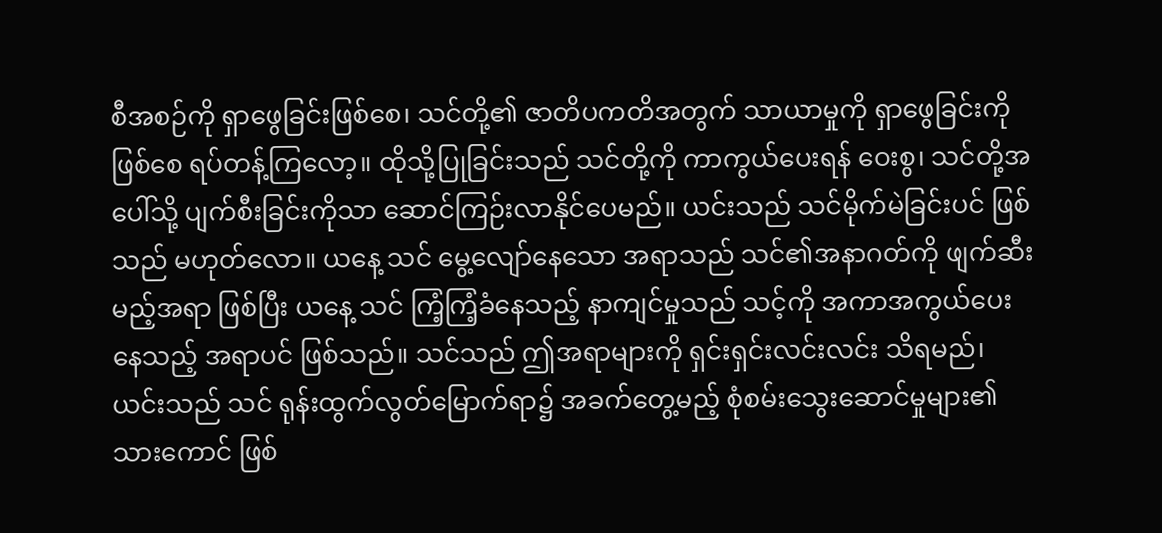စီအစဉ်ကို ရှာဖွေခြင်းဖြစ်စေ၊ သင်တို့၏ ဇာတိပကတိအတွက် သာယာမှုကို ရှာဖွေခြင်းကိုဖြစ်စေ ရပ်တန့်ကြလော့။ ထိုသို့ပြုခြင်းသည် သင်တို့ကို ကာကွယ်ပေးရန် ဝေးစွ၊ သင်တို့အပေါ်သို့ ပျက်စီးခြင်းကိုသာ ဆောင်ကြဉ်းလာနိုင်ပေမည်။ ယင်းသည် သင်မိုက်မဲခြင်းပင် ဖြစ်သည် မဟုတ်လော။ ယနေ့ သင် မွေ့လျော်နေသော အရာသည် သင်၏အနာဂတ်ကို ဖျက်ဆီးမည့်အရာ ဖြစ်ပြီး ယနေ့ သင် ကြံ့ကြံ့ခံနေသည့် နာကျင်မှုသည် သင့်ကို အကာအကွယ်ပေးနေသည့် အရာပင် ဖြစ်သည်။ သင်သည် ဤအရာများကို ရှင်းရှင်းလင်းလင်း သိရမည်၊ ယင်းသည် သင် ရုန်းထွက်လွတ်မြောက်ရာ၌ အခက်တွေ့မည့် စုံစမ်းသွေးဆောင်မှုများ၏ သားကောင် ဖြစ်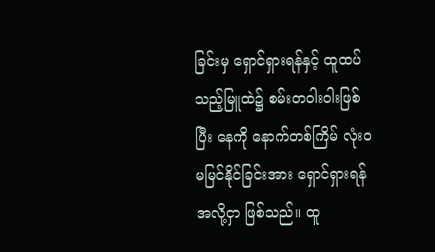ခြင်းမှ ရှောင်ရှားရန်နှင့် ထူထပ်သည့်မြူထဲ၌ စမ်းတဝါးဝါးဖြစ်ပြီး နေကို နောက်တစ်ကြိမ် လုံးဝ မမြင်နိုင်ခြင်းအား ရှောင်ရှားရန်အလို့ငှာ ဖြစ်သည်။ ထူ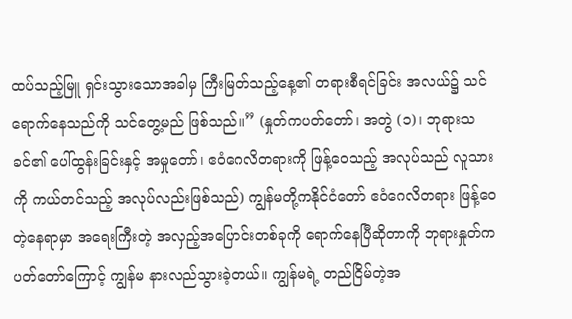ထပ်သည့်မြူ ရှင်းသွားသောအခါမှ ကြီးမြတ်သည့်နေ့၏ တရားစီရင်ခြင်း အလယ်၌ သင်ရောက်နေသည်ကို သင်တွေ့မည် ဖြစ်သည်။” (နှုတ်ကပတ်တော်၊ အတွဲ (၁)၊ ဘုရားသခင်၏ ပေါ်ထွန်းခြင်းနှင့် အမှုတော်၊ ဧဝံဂေလိတရားကို ဖြန့်ဝေသည့် အလုပ်သည် လူသားကို ကယ်တင်သည့် အလုပ်လည်းဖြစ်သည်) ကျွန်မတို့ကနိုင်ငံတော် ဧဝံဂေလိတရား ဖြန့်ဝေတဲ့နေရာမှာ အရေးကြီးတဲ့ အလှည့်အပြောင်းတစ်ခုကို ရောက်နေပြီဆိုတာကို ဘုရားနှုတ်ကပတ်တော်ကြောင့် ကျွန်မ နားလည်သွားခဲ့တယ်။ ကျွန်မရဲ့ တည်ငြိမ်တဲ့အ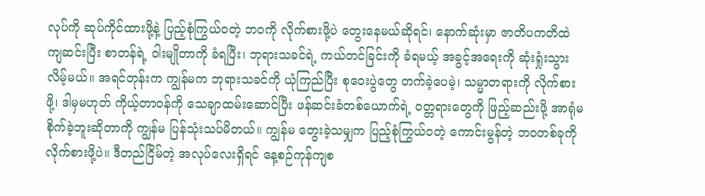လုပ်ကို ဆုပ်ကိုင်ထားဖို့နဲ့ ပြည့်စုံကြွယ်ဝတဲ့ ဘဝကို လိုက်စားဖို့ပဲ တွေးနေမယ်ဆိုရင်၊ နောက်ဆုံးမှာ ဇာတိပကတိထဲ ကျဆင်းပြီး စာတန်ရဲ့ ဝါးမျိုတာကို ခံရပြီး၊ ဘုရားသခင်ရဲ့ ကယ်တင်ခြင်းကို ခံရမယ့် အခွင့်အရေးကို ဆုံးရှုံးသွားလိမ့်မယ်။ အရင်တုန်းက ကျွန်မက ဘုရားသခင်ကို ယုံကြည်ပြီး စုဝေးပွဲတွေ တက်ခဲ့ပေမဲ့၊ သမ္မာတရားကို လိုက်စားဖို့၊ ဒါမှမဟုတ် ကိုယ့်တာဝန်ကို သေချာထမ်းဆောင်ပြီး ဖန်ဆင်းခံတစ်ယောက်ရဲ့ ဝတ္တရားတွေကို ဖြည့်ဆည်းဖို့ အာရုံမစိုက်ခဲ့ဘူးဆိုတာကို ကျွန်မ ပြန်သုံးသပ်မိတယ်။ ကျွန်မ တွေးခဲ့သမျှက ပြည့်စုံကြွယ်ဝတဲ့ ကောင်းမွန်တဲ့ ဘဝတစ်ခုကို လိုက်စားဖို့ပဲ။ ဒီတည်ငြိမ်တဲ့ အလုပ်လေးရှိရင် နေ့စဉ်ကုန်ကျစ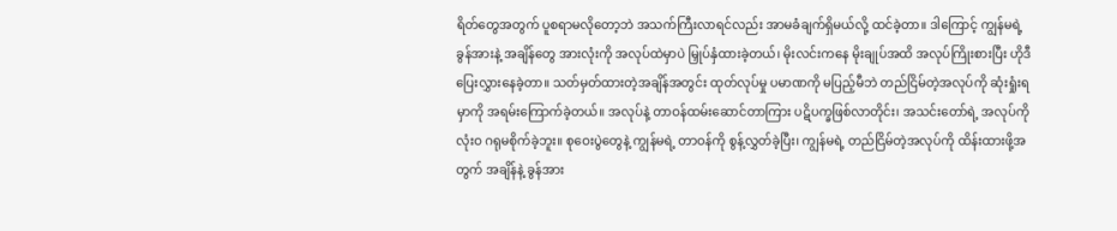ရိတ်တွေအတွက် ပူစရာမလိုတော့ဘဲ အသက်ကြီးလာရင်လည်း အာမခံချက်ရှိမယ်လို့ ထင်ခဲ့တာ။ ဒါကြောင့် ကျွန်မရဲ့ ခွန်အားနဲ့ အချိန်တွေ အားလုံးကို အလုပ်ထဲမှာပဲ မြှုပ်နှံထားခဲ့တယ်၊ မိုးလင်းကနေ မိုးချုပ်အထိ အလုပ်ကြိုးစားပြီး ဟိုဒီပြေးလွှားနေခဲ့တာ။ သတ်မှတ်ထားတဲ့အချိန်အတွင်း ထုတ်လုပ်မှု ပမာဏကို မပြည့်မီဘဲ တည်ငြိမ်တဲ့အလုပ်ကို ဆုံးရှုံးရမှာကို အရမ်းကြောက်ခဲ့တယ်။ အလုပ်နဲ့ တာဝန်ထမ်းဆောင်တာကြား ပဋိပက္ခဖြစ်လာတိုင်း၊ အသင်းတော်ရဲ့ အလုပ်ကို လုံးဝ ဂရုမစိုက်ခဲ့ဘူး။ စုဝေးပွဲတွေနဲ့ ကျွန်မရဲ့ တာဝန်ကို စွန့်လွှတ်ခဲ့ပြီး၊ ကျွန်မရဲ့ တည်ငြိမ်တဲ့အလုပ်ကို ထိန်းထားဖို့အတွက် အချိန်နဲ့ ခွန်အား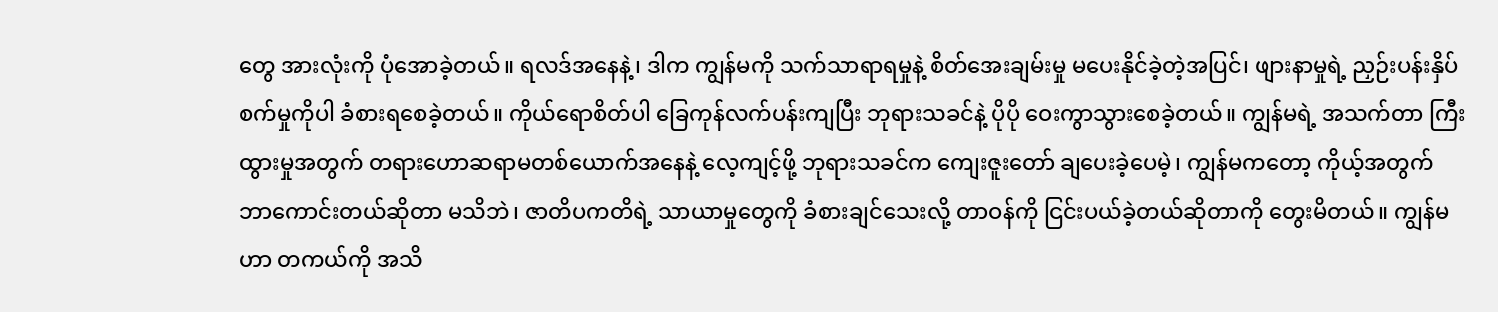တွေ အားလုံးကို ပုံအောခဲ့တယ်။ ရလဒ်အနေနဲ့၊ ဒါက ကျွန်မကို သက်သာရာရမှုနဲ့ စိတ်အေးချမ်းမှု မပေးနိုင်ခဲ့တဲ့အပြင်၊ ဖျားနာမှုရဲ့ ညှဉ်းပန်းနှိပ်စက်မှုကိုပါ ခံစားရစေခဲ့တယ်။ ကိုယ်ရောစိတ်ပါ ခြေကုန်လက်ပန်းကျပြီး ဘုရားသခင်နဲ့ ပိုပို ဝေးကွာသွားစေခဲ့တယ်။ ကျွန်မရဲ့ အသက်တာ ကြီးထွားမှုအတွက် တရားဟောဆရာမတစ်ယောက်အနေနဲ့ လေ့ကျင့်ဖို့ ဘုရားသခင်က ကျေးဇူးတော် ချပေးခဲ့ပေမဲ့၊ ကျွန်မကတော့ ကိုယ့်အတွက် ဘာကောင်းတယ်ဆိုတာ မသိဘဲ၊ ဇာတိပကတိရဲ့ သာယာမှုတွေကို ခံစားချင်သေးလို့ တာဝန်ကို ငြင်းပယ်ခဲ့တယ်ဆိုတာကို တွေးမိတယ်။ ကျွန်မဟာ တကယ်ကို အသိ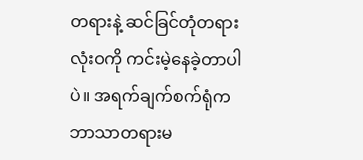တရားနဲ့ ဆင်ခြင်တုံတရား လုံးဝကို ကင်းမဲ့နေခဲ့တာပါပဲ။ အရက်ချက်စက်ရုံက ဘာသာတရားမ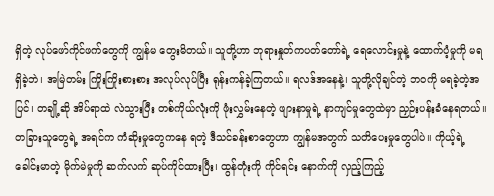ရှိတဲ့ လုပ်ဖော်ကိုင်ဖက်တွေကို ကျွန်မ တွေးမိတယ်။ သူတို့ဟာ ဘုရားနှုတ်ကပတ်တော်ရဲ့ ရေလောင်းမှုနဲ့ ထောက်ပံ့မှုကို မရရှိခဲ့ဘဲ၊ အမြဲတမ်း ကြိုးကြိုးစားစား အလုပ်လုပ်ပြီး ရုန်းကန်ခဲ့ကြတယ်။ ရလဒ်အနေနဲ့၊ သူတို့လိုချင်တဲ့ ဘဝကို မရခဲ့တဲ့အပြင်၊ တချို့ဆို အိပ်ရာထဲ လဲသွားပြီး တစ်ကိုယ်လုံးကို ဖုံးလွှမ်းနေတဲ့ ဖျားနာမှုရဲ့ နာကျင်မှုတွေထဲမှာ ညှဉ်းပန်းခံနေရတယ်။ တခြားသူတွေရဲ့ အရင်က ကံဆိုးမှုတွေကနေ ရတဲ့ ဒီသင်ခန်းစာတွေဟာ ကျွန်မအတွက် သတိပေးမှုတွေပါပဲ။ ကိုယ့်ရဲ့ ခေါင်းမာတဲ့ မိုက်မဲမှုကို ဆက်လက် ဆုပ်ကိုင်ထားပြီး၊ ထွန်တုံးကို ကိုင်ရင်း နောက်ကို လှည့်ကြည့်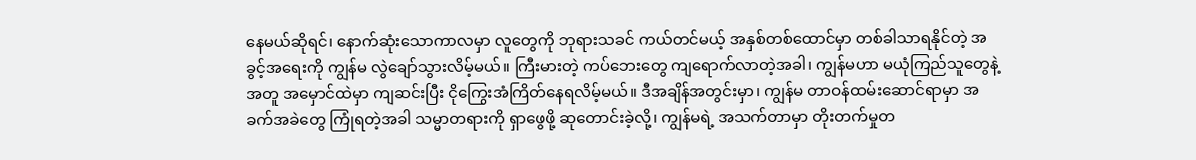နေမယ်ဆိုရင်၊ နောက်ဆုံးသောကာလမှာ လူတွေကို ဘုရားသခင် ကယ်တင်မယ့် အနှစ်တစ်ထောင်မှာ တစ်ခါသာရနိုင်တဲ့ အခွင့်အရေးကို ကျွန်မ လွဲချော်သွားလိမ့်မယ်။ ကြီးမားတဲ့ ကပ်ဘေးတွေ ကျရောက်လာတဲ့အခါ၊ ကျွန်မဟာ မယုံကြည်သူတွေနဲ့အတူ အမှောင်ထဲမှာ ကျဆင်းပြီး ငိုကြွေးအံကြိတ်နေရလိမ့်မယ်။ ဒီအချိန်အတွင်းမှာ၊ ကျွန်မ တာဝန်ထမ်းဆောင်ရာမှာ အခက်အခဲတွေ ကြုံရတဲ့အခါ သမ္မာတရားကို ရှာဖွေဖို့ ဆုတောင်းခဲ့လို့၊ ကျွန်မရဲ့ အသက်တာမှာ တိုးတက်မှုတ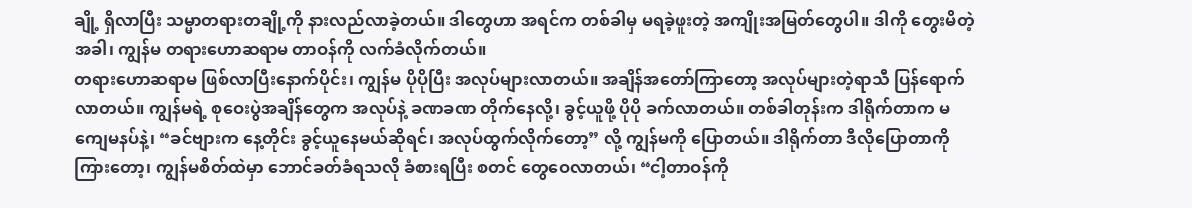ချို့ ရှိလာပြီး သမ္မာတရားတချို့ကို နားလည်လာခဲ့တယ်။ ဒါတွေဟာ အရင်က တစ်ခါမှ မရခဲ့ဖူးတဲ့ အကျိုးအမြတ်တွေပါ။ ဒါကို တွေးမိတဲ့အခါ၊ ကျွန်မ တရားဟောဆရာမ တာဝန်ကို လက်ခံလိုက်တယ်။
တရားဟောဆရာမ ဖြစ်လာပြီးနောက်ပိုင်း၊ ကျွန်မ ပိုပိုပြီး အလုပ်များလာတယ်။ အချိန်အတော်ကြာတော့ အလုပ်များတဲ့ရာသီ ပြန်ရောက်လာတယ်။ ကျွန်မရဲ့ စုဝေးပွဲအချိန်တွေက အလုပ်နဲ့ ခဏခဏ တိုက်နေလို့၊ ခွင့်ယူဖို့ ပိုပို ခက်လာတယ်။ တစ်ခါတုန်းက ဒါရိုက်တာက မကျေမနပ်နဲ့၊ “ခင်ဗျားက နေ့တိုင်း ခွင့်ယူနေမယ်ဆိုရင်၊ အလုပ်ထွက်လိုက်တော့” လို့ ကျွန်မကို ပြောတယ်။ ဒါရိုက်တာ ဒီလိုပြောတာကို ကြားတော့၊ ကျွန်မစိတ်ထဲမှာ ဘောင်ခတ်ခံရသလို ခံစားရပြီး စတင် တွေဝေလာတယ်၊ “ငါ့တာဝန်ကို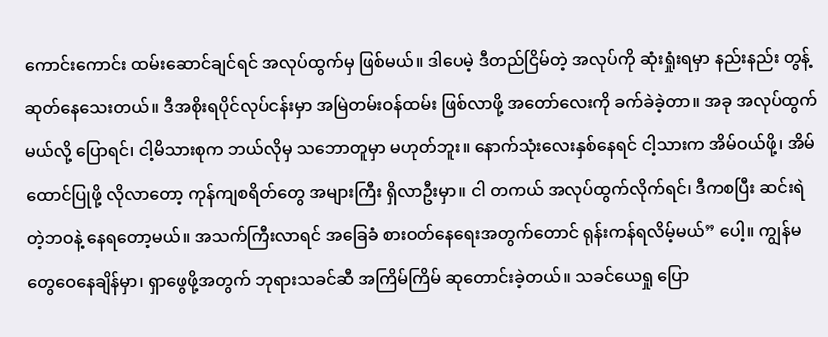ကောင်းကောင်း ထမ်းဆောင်ချင်ရင် အလုပ်ထွက်မှ ဖြစ်မယ်။ ဒါပေမဲ့ ဒီတည်ငြိမ်တဲ့ အလုပ်ကို ဆုံးရှုံးရမှာ နည်းနည်း တွန့်ဆုတ်နေသေးတယ်။ ဒီအစိုးရပိုင်လုပ်ငန်းမှာ အမြဲတမ်းဝန်ထမ်း ဖြစ်လာဖို့ အတော်လေးကို ခက်ခဲခဲ့တာ။ အခု အလုပ်ထွက်မယ်လို့ ပြောရင်၊ ငါ့မိသားစုက ဘယ်လိုမှ သဘောတူမှာ မဟုတ်ဘူး။ နောက်သုံးလေးနှစ်နေရင် ငါ့သားက အိမ်ဝယ်ဖို့၊ အိမ်ထောင်ပြုဖို့ လိုလာတော့ ကုန်ကျစရိတ်တွေ အများကြီး ရှိလာဦးမှာ။ ငါ တကယ် အလုပ်ထွက်လိုက်ရင်၊ ဒီကစပြီး ဆင်းရဲတဲ့ဘဝနဲ့ နေရတော့မယ်။ အသက်ကြီးလာရင် အခြေခံ စားဝတ်နေရေးအတွက်တောင် ရုန်းကန်ရလိမ့်မယ်” ပေါ့။ ကျွန်မ တွေဝေနေချိန်မှာ၊ ရှာဖွေဖို့အတွက် ဘုရားသခင်ဆီ အကြိမ်ကြိမ် ဆုတောင်းခဲ့တယ်။ သခင်ယေရှု ပြော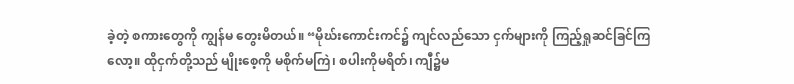ခဲ့တဲ့ စကားတွေကို ကျွန်မ တွေးမိတယ်။ “မိုဃ်းကောင်းကင်၌ ကျင်လည်သော ငှက်များကို ကြည့်ရှုဆင်ခြင်ကြလော့။ ထိုငှက်တို့သည် မျိုးစေ့ကို မစိုက်မကြဲ၊ စပါးကိုမရိတ်၊ ကျီ၌မ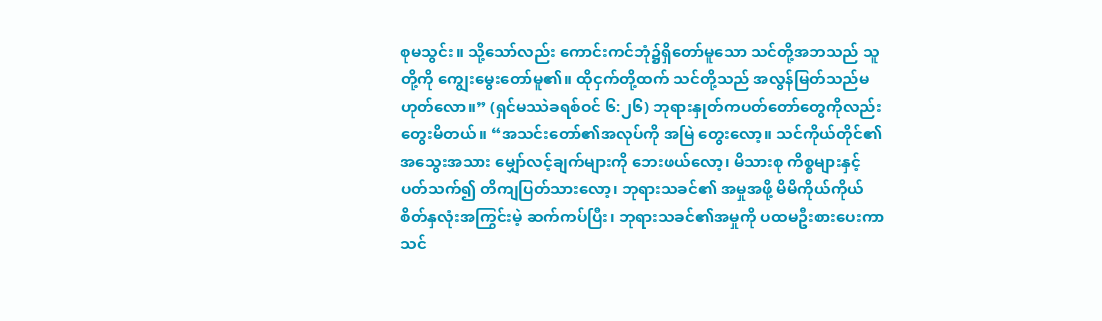စုမသွင်း။ သို့သော်လည်း ကောင်းကင်ဘုံ၌ရှိတော်မူသော သင်တို့အဘသည် သူတို့ကို ကျွေးမွေးတော်မူ၏။ ထိုငှက်တို့ထက် သင်တို့သည် အလွန်မြတ်သည်မဟုတ်လော။” (ရှင်မဿဲခရစ်ဝင် ၆:၂၆) ဘုရားနှုတ်ကပတ်တော်တွေကိုလည်း တွေးမိတယ်။ “အသင်းတော်၏အလုပ်ကို အမြဲ တွေးလော့။ သင်ကိုယ်တိုင်၏ အသွေးအသား မျှော်လင့်ချက်များကို ဘေးဖယ်လော့၊ မိသားစု ကိစ္စများနှင့်ပတ်သက်၍ တိကျပြတ်သားလော့၊ ဘုရားသခင်၏ အမှုအဖို့ မိမိကိုယ်ကိုယ် စိတ်နှလုံးအကြွင်းမဲ့ ဆက်ကပ်ပြီး၊ ဘုရားသခင်၏အမှုကို ပထမဦးစားပေးကာ သင်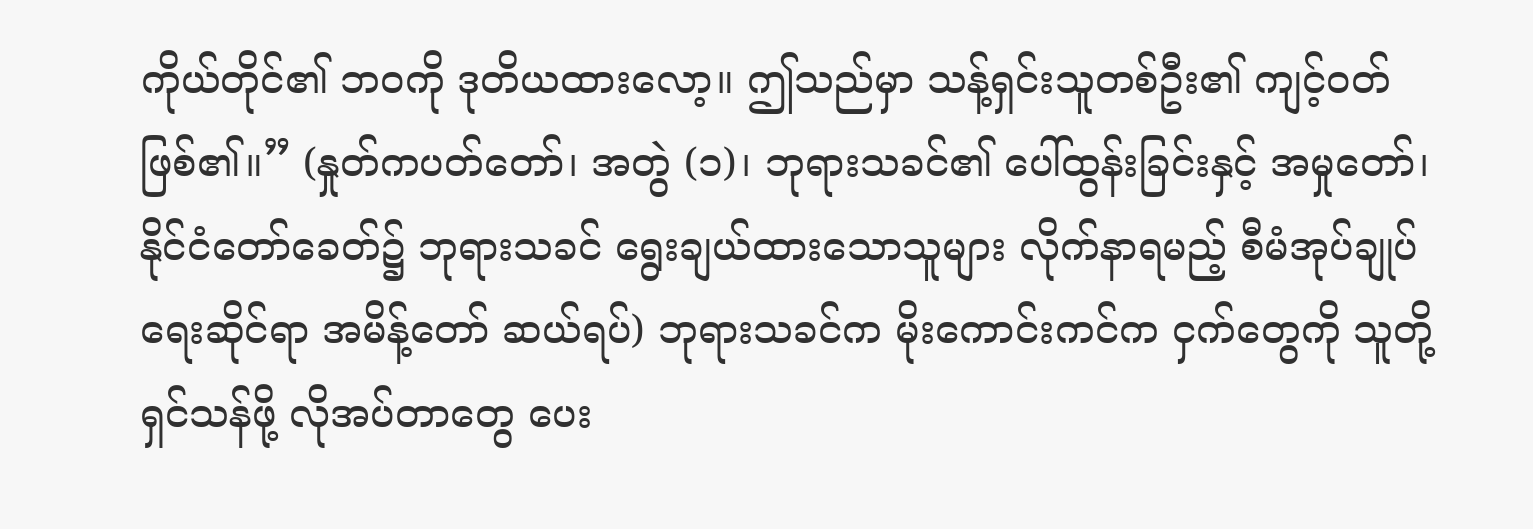ကိုယ်တိုင်၏ ဘဝကို ဒုတိယထားလော့။ ဤသည်မှာ သန့်ရှင်းသူတစ်ဦး၏ ကျင့်ဝတ်ဖြစ်၏။” (နှုတ်ကပတ်တော်၊ အတွဲ (၁)၊ ဘုရားသခင်၏ ပေါ်ထွန်းခြင်းနှင့် အမှုတော်၊ နိုင်ငံတော်ခေတ်၌ ဘုရားသခင် ရွေးချယ်ထားသောသူများ လိုက်နာရမည့် စီမံအုပ်ချုပ်ရေးဆိုင်ရာ အမိန့်တော် ဆယ်ရပ်) ဘုရားသခင်က မိုးကောင်းကင်က ငှက်တွေကို သူတို့ ရှင်သန်ဖို့ လိုအပ်တာတွေ ပေး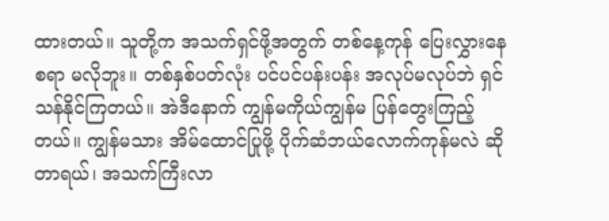ထားတယ်။ သူတို့က အသက်ရှင်ဖို့အတွက် တစ်နေ့ကုန် ပြေးလွှားနေစရာ မလိုဘူး။ တစ်နှစ်ပတ်လုံး ပင်ပင်ပန်းပန်း အလုပ်မလုပ်ဘဲ ရှင်သန်နိုင်ကြတယ်။ အဲဒီနောက် ကျွန်မကိုယ်ကျွန်မ ပြန်တွေးကြည့်တယ်။ ကျွန်မသား အိမ်ထောင်ပြုဖို့ ပိုက်ဆံဘယ်လောက်ကုန်မလဲ ဆိုတာရယ်၊ အသက်ကြီးလာ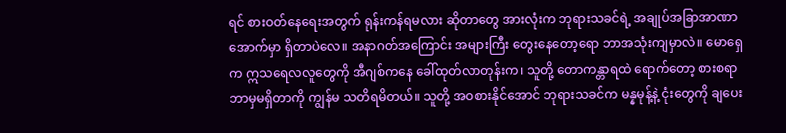ရင် စားဝတ်နေရေးအတွက် ရုန်းကန်ရမလား ဆိုတာတွေ အားလုံးက ဘုရားသခင်ရဲ့ အချုပ်အခြာအာဏာအောက်မှာ ရှိတာပဲလေ။ အနာဂတ်အကြောင်း အများကြီး တွေးနေတော့ရော ဘာအသုံးကျမှာလဲ။ မောရှေက ဣသရေလလူတွေကို အီဂျစ်ကနေ ခေါ်ထုတ်လာတုန်းက၊ သူတို့ တောကန္တာရထဲ ရောက်တော့ စားစရာ ဘာမှမရှိတာကို ကျွန်မ သတိရမိတယ်။ သူတို့ အဝစားနိုင်အောင် ဘုရားသခင်က မန္နမုန့်နဲ့ ငုံးတွေကို ချပေး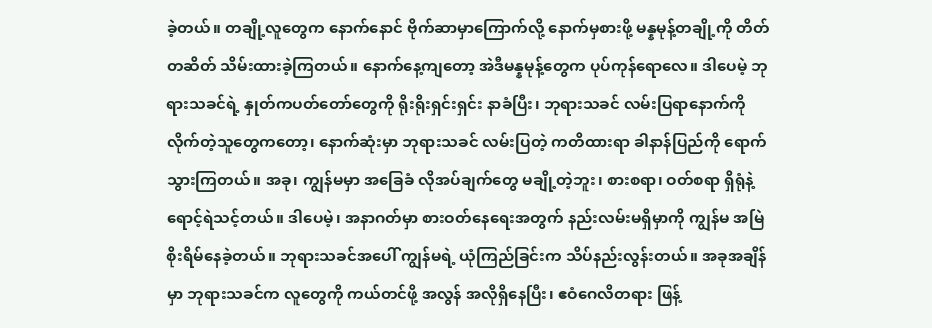ခဲ့တယ်။ တချို့လူတွေက နောက်နောင် ဗိုက်ဆာမှာကြောက်လို့ နောက်မှစားဖို့ မန္နမုန့်တချို့ကို တိတ်တဆိတ် သိမ်းထားခဲ့ကြတယ်။ နောက်နေ့ကျတော့ အဲဒီမန္နမုန့်တွေက ပုပ်ကုန်ရောလေ။ ဒါပေမဲ့ ဘုရားသခင်ရဲ့ နှုတ်ကပတ်တော်တွေကို ရိုးရိုးရှင်းရှင်း နာခံပြီး၊ ဘုရားသခင် လမ်းပြရာနောက်ကို လိုက်တဲ့သူတွေကတော့၊ နောက်ဆုံးမှာ ဘုရားသခင် လမ်းပြတဲ့ ကတိထားရာ ခါနာန်ပြည်ကို ရောက်သွားကြတယ်။ အခု၊ ကျွန်မမှာ အခြေခံ လိုအပ်ချက်တွေ မချို့တဲ့ဘူး၊ စားစရာ၊ ဝတ်စရာ ရှိရုံနဲ့ ရောင့်ရဲသင့်တယ်။ ဒါပေမဲ့၊ အနာဂတ်မှာ စားဝတ်နေရေးအတွက် နည်းလမ်းမရှိမှာကို ကျွန်မ အမြဲ စိုးရိမ်နေခဲ့တယ်။ ဘုရားသခင်အပေါ် ကျွန်မရဲ့ ယုံကြည်ခြင်းက သိပ်နည်းလွန်းတယ်။ အခုအချိန်မှာ ဘုရားသခင်က လူတွေကို ကယ်တင်ဖို့ အလွန် အလိုရှိနေပြီး၊ ဧဝံဂေလိတရား ဖြန့်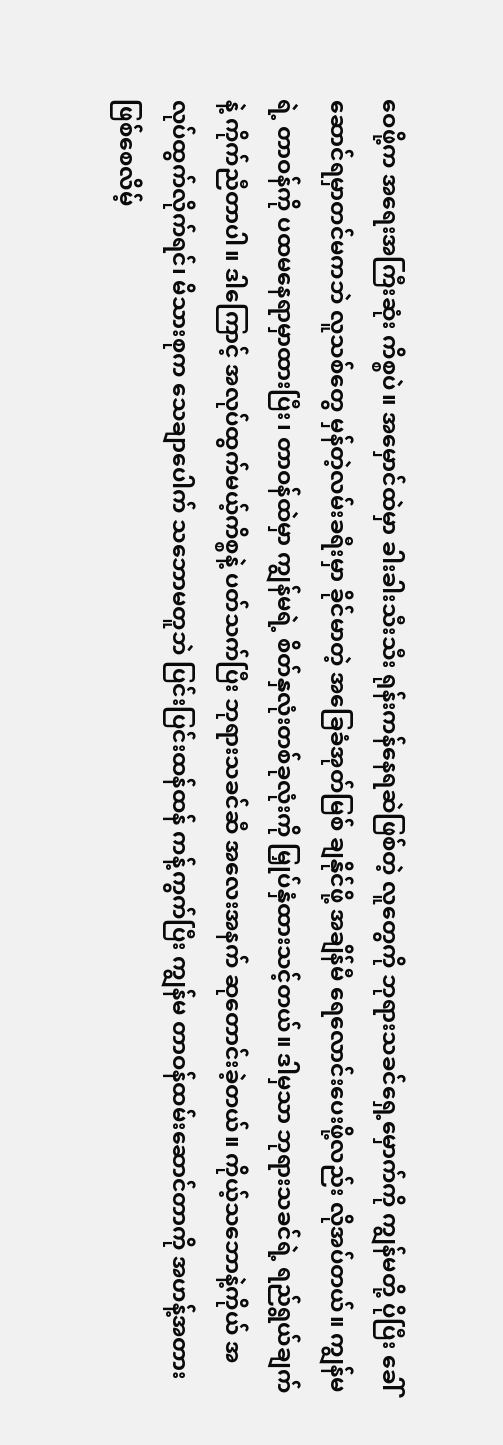ဝေဖို့က အရေးအကြီးဆုံး ကိစ္စပဲ။ အမှောင်ထဲမှာ ခါးခါးသီးသီး ရုန်းကန်နေရဆဲဖြစ်တဲ့ လူတွေကို ဘုရားသခင်ရှေ့မှောက်ကို ကျွန်မတို့ ပိုပြီး ခေါ်ဆောင်ရမှာတင်မကဘဲ လူသစ်တွေ မှန်တဲ့လမ်းခရီးမှာ ခိုင်မာတဲ့ အခြေခံအုတ်မြစ် ချနိုင်ဖို့ အချိန်မီ ရေလောင်းပေးဖို့လည်း လိုအပ်တယ်။ ကျွန်မရဲ့ တာဝန်ကို ပထမနေရာမှာထားပြီး၊ တာဝန်ထဲမှာ ကျွန်မရဲ့ စိတ်နှလုံးတစ်ခုလုံးကို မြှုပ်နှံထားသင့်တယ်။ ဒါမှသာ ဘုရားသခင်ရဲ့ ရည်ရွယ်ချက်နဲ့ ကိုက်ညီတာပါ။ ဒါကြောင့် အလုပ်ထွက်မယ့်ကိစ္စနဲ့ ပတ်သက်ပြီး ဘုရားသခင်ဆီ အလေးအနက် ဆုတောင်းခဲ့တယ်။ ကိုယ့်သဘောနဲ့ကိုယ် အလုပ်ထွက်လိုက်ရင်၊ မိသားစုက သေချာပေါက် သဘောမတူဘဲ ပြင်းပြင်းထန်ထန် ကန့်ကွက်ပြီး ကျွန်မ တာဝန်ထမ်းဆောင်တာကို အဟန့်အတား ဖြစ်စေလိမ့်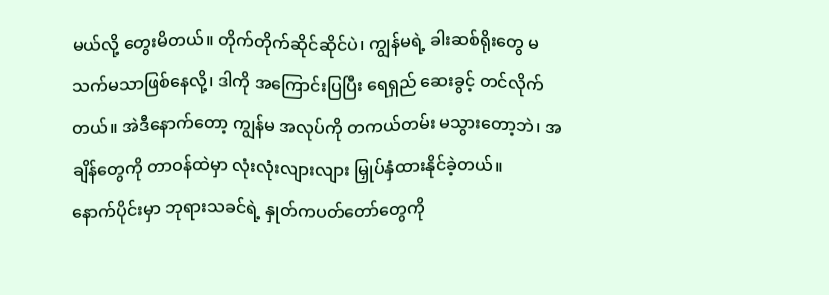မယ်လို့ တွေးမိတယ်။ တိုက်တိုက်ဆိုင်ဆိုင်ပဲ၊ ကျွန်မရဲ့ ခါးဆစ်ရိုးတွေ မသက်မသာဖြစ်နေလို့၊ ဒါကို အကြောင်းပြပြီး ရေရှည် ဆေးခွင့် တင်လိုက်တယ်။ အဲဒီနောက်တော့ ကျွန်မ အလုပ်ကို တကယ်တမ်း မသွားတော့ဘဲ၊ အချိန်တွေကို တာဝန်ထဲမှာ လုံးလုံးလျားလျား မြှုပ်နှံထားနိုင်ခဲ့တယ်။
နောက်ပိုင်းမှာ ဘုရားသခင်ရဲ့ နှုတ်ကပတ်တော်တွေကို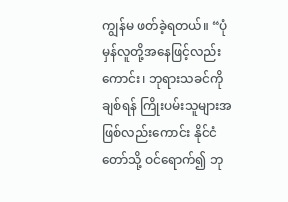ကျွန်မ ဖတ်ခဲ့ရတယ်။ “ပုံမှန်လူတို့အနေဖြင့်လည်းကောင်း၊ ဘုရားသခင်ကို ချစ်ရန် ကြိုးပမ်းသူများအဖြစ်လည်းကောင်း နိုင်ငံတော်သို့ ဝင်ရောက်၍ ဘု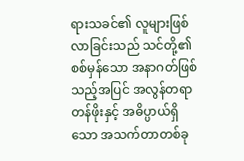ရားသခင်၏ လူများဖြစ်လာခြင်းသည် သင်တို့၏ စစ်မှန်သော အနာဂတ်ဖြစ်သည့်အပြင် အလွန်တရာ တန်ဖိုးနှင့် အဓိပ္ပာယ်ရှိသော အသက်တာတစ်ခု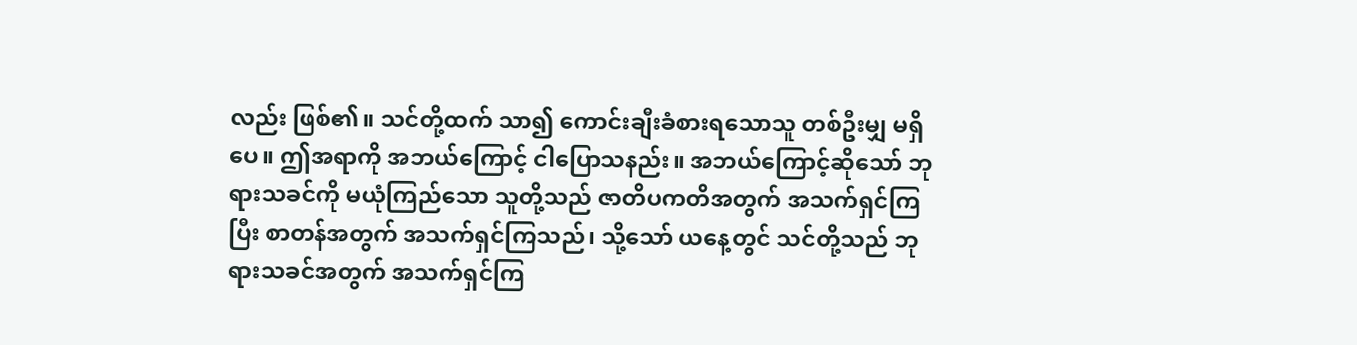လည်း ဖြစ်၏။ သင်တို့ထက် သာ၍ ကောင်းချီးခံစားရသောသူ တစ်ဦးမျှ မရှိပေ။ ဤအရာကို အဘယ်ကြောင့် ငါပြောသနည်း။ အဘယ်ကြောင့်ဆိုသော် ဘုရားသခင်ကို မယုံကြည်သော သူတို့သည် ဇာတိပကတိအတွက် အသက်ရှင်ကြပြီး စာတန်အတွက် အသက်ရှင်ကြသည်၊ သို့သော် ယနေ့တွင် သင်တို့သည် ဘုရားသခင်အတွက် အသက်ရှင်ကြ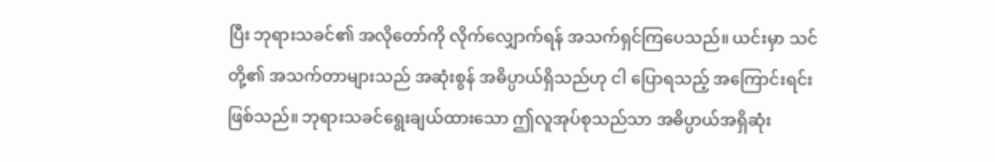ပြီး ဘုရားသခင်၏ အလိုတော်ကို လိုက်လျှောက်ရန် အသက်ရှင်ကြပေသည်။ ယင်းမှာ သင်တို့၏ အသက်တာများသည် အဆုံးစွန် အဓိပ္ပာယ်ရှိသည်ဟု ငါ ပြောရသည့် အကြောင်းရင်း ဖြစ်သည်။ ဘုရားသခင်ရွေးချယ်ထားသော ဤလူအုပ်စုသည်သာ အဓိပ္ပာယ်အရှိဆုံး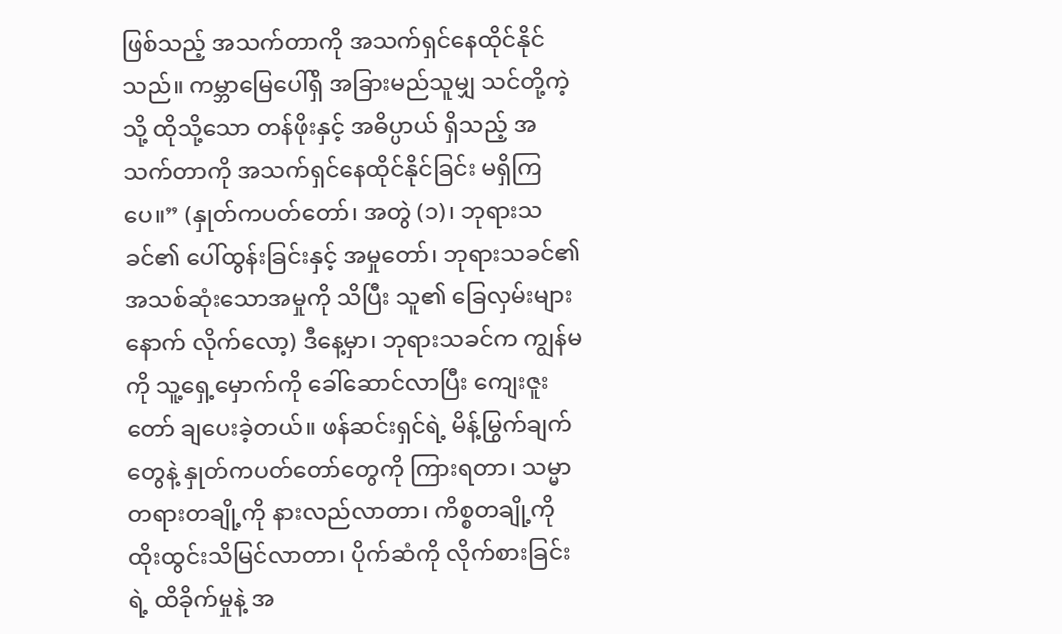ဖြစ်သည့် အသက်တာကို အသက်ရှင်နေထိုင်နိုင်သည်။ ကမ္ဘာမြေပေါ်ရှိ အခြားမည်သူမျှ သင်တို့ကဲ့သို့ ထိုသို့သော တန်ဖိုးနှင့် အဓိပ္ပာယ် ရှိသည့် အသက်တာကို အသက်ရှင်နေထိုင်နိုင်ခြင်း မရှိကြပေ။” (နှုတ်ကပတ်တော်၊ အတွဲ (၁)၊ ဘုရားသခင်၏ ပေါ်ထွန်းခြင်းနှင့် အမှုတော်၊ ဘုရားသခင်၏ အသစ်ဆုံးသောအမှုကို သိပြီး သူ၏ ခြေလှမ်းများနောက် လိုက်လော့) ဒီနေ့မှာ၊ ဘုရားသခင်က ကျွန်မကို သူ့ရှေ့မှောက်ကို ခေါ်ဆောင်လာပြီး ကျေးဇူးတော် ချပေးခဲ့တယ်။ ဖန်ဆင်းရှင်ရဲ့ မိန့်မြွက်ချက်တွေနဲ့ နှုတ်ကပတ်တော်တွေကို ကြားရတာ၊ သမ္မာတရားတချို့ကို နားလည်လာတာ၊ ကိစ္စတချို့ကို ထိုးထွင်းသိမြင်လာတာ၊ ပိုက်ဆံကို လိုက်စားခြင်းရဲ့ ထိခိုက်မှုနဲ့ အ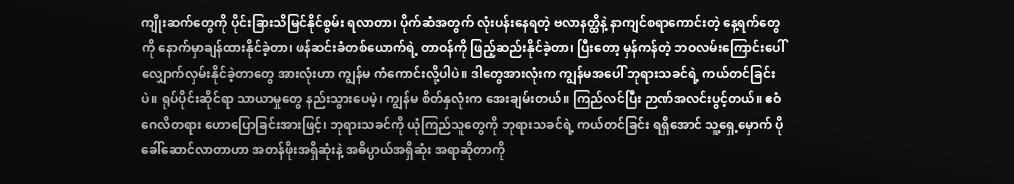ကျိုးဆက်တွေကို ပိုင်းခြားသိမြင်နိုင်စွမ်း ရလာတာ၊ ပိုက်ဆံအတွက် လုံးပန်းနေရတဲ့ ဗလာနတ္ထိနဲ့ နာကျင်စရာကောင်းတဲ့ နေ့ရက်တွေကို နောက်မှာချန်ထားနိုင်ခဲ့တာ၊ ဖန်ဆင်းခံတစ်ယောက်ရဲ့ တာဝန်ကို ဖြည့်ဆည်းနိုင်ခဲ့တာ၊ ပြီးတော့ မှန်ကန်တဲ့ ဘဝလမ်းကြောင်းပေါ် လျှောက်လှမ်းနိုင်ခဲ့တာတွေ အားလုံးဟာ ကျွန်မ ကံကောင်းလို့ပါပဲ။ ဒါတွေအားလုံးက ကျွန်မအပေါ် ဘုရားသခင်ရဲ့ ကယ်တင်ခြင်းပဲ။ ရုပ်ပိုင်းဆိုင်ရာ သာယာမှုတွေ နည်းသွားပေမဲ့၊ ကျွန်မ စိတ်နှလုံးက အေးချမ်းတယ်။ ကြည်လင်ပြီး ဉာဏ်အလင်းပွင့်တယ်။ ဧဝံဂေလိတရား ဟောပြောခြင်းအားဖြင့်၊ ဘုရားသခင်ကို ယုံကြည်သူတွေကို ဘုရားသခင်ရဲ့ ကယ်တင်ခြင်း ရရှိအောင် သူ့ရှေ့မှောက် ပိုခေါ်ဆောင်လာတာဟာ အတန်ဖိုးအရှိဆုံးနဲ့ အဓိပ္ပာယ်အရှိဆုံး အရာဆိုတာကို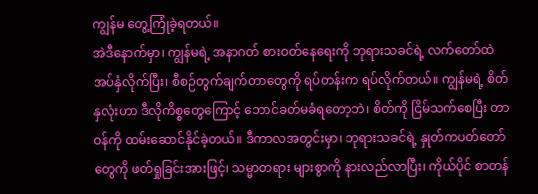ကျွန်မ တွေ့ကြုံခဲ့ရတယ်။
အဲဒီနောက်မှာ၊ ကျွန်မရဲ့ အနာဂတ် စားဝတ်နေရေးကို ဘုရားသခင်ရဲ့ လက်တော်ထဲ အပ်နှံလိုက်ပြီး၊ စီစဉ်တွက်ချက်တာတွေကို ရပ်တန်းက ရပ်လိုက်တယ်။ ကျွန်မရဲ့ စိတ်နှလုံးဟာ ဒီလိုကိစ္စတွေကြောင့် ဘောင်ခတ်မခံရတော့ဘဲ၊ စိတ်ကို ငြိမ်သက်စေပြီး တာဝန်ကို ထမ်းဆောင်နိုင်ခဲ့တယ်။ ဒီကာလအတွင်းမှာ၊ ဘုရားသခင်ရဲ့ နှုတ်ကပတ်တော်တွေကို ဖတ်ရှုခြင်းအားဖြင့်၊ သမ္မာတရား များစွာကို နားလည်လာပြီး၊ ကိုယ်ပိုင် စာတန်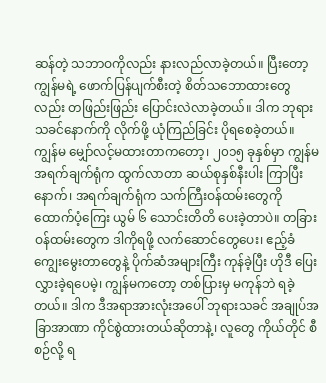ဆန်တဲ့ သဘာဝကိုလည်း နားလည်လာခဲ့တယ်။ ပြီးတော့ ကျွန်မရဲ့ ဖောက်ပြန်ပျက်စီးတဲ့ စိတ်သဘောထားတွေလည်း တဖြည်းဖြည်း ပြောင်းလဲလာခဲ့တယ်။ ဒါက ဘုရားသခင်နောက်ကို လိုက်ဖို့ ယုံကြည်ခြင်း ပိုရစေခဲ့တယ်။ ကျွန်မ မျှော်လင့်မထားတာကတော့၊ ၂၀၁၅ ခုနှစ်မှာ ကျွန်မ အရက်ချက်ရုံက ထွက်လာတာ ဆယ်စုနှစ်နီးပါး ကြာပြီးနောက်၊ အရက်ချက်ရုံက သက်ကြီးဝန်ထမ်းတွေကို ထောက်ပံ့ကြေး ယွမ် ၆ သောင်းတိတိ ပေးခဲ့တာပဲ။ တခြားဝန်ထမ်းတွေက ဒါကိုရဖို့ လက်ဆောင်တွေပေး၊ ဧည့်ခံကျွေးမွေးတာတွေနဲ့ ပိုက်ဆံအများကြီး ကုန်ခဲ့ပြီး ဟိုဒီ ပြေးလွှားခဲ့ရပေမဲ့၊ ကျွန်မကတော့ တစ်ပြားမှ မကုန်ဘဲ ရခဲ့တယ်။ ဒါက ဒီအရာအားလုံးအပေါ် ဘုရားသခင် အချုပ်အခြာအာဏာ ကိုင်စွဲထားတယ်ဆိုတာနဲ့၊ လူတွေ ကိုယ်တိုင် စီစဉ်လို့ ရ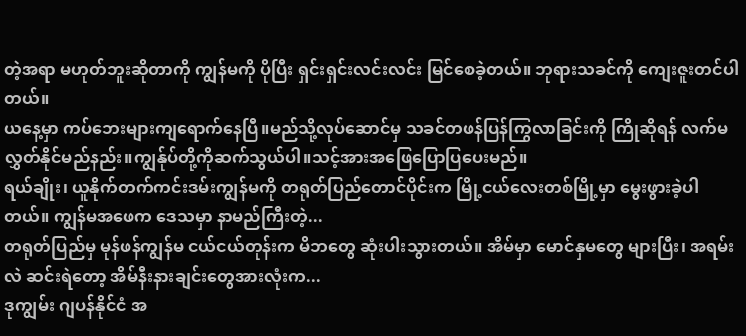တဲ့အရာ မဟုတ်ဘူးဆိုတာကို ကျွန်မကို ပိုပြီး ရှင်းရှင်းလင်းလင်း မြင်စေခဲ့တယ်။ ဘုရားသခင်ကို ကျေးဇူးတင်ပါတယ်။
ယနေ့မှာ ကပ်ဘေးများကျရောက်နေပြီ။မည်သို့လုပ်ဆောင်မှ သခင်တဖန်ပြန်ကြွလာခြင်းကို ကြိုဆိုရန် လက်မလွှတ်နိုင်မည်နည်း။ကျွန်ုပ်တို့ကိုဆက်သွယ်ပါ။သင့်အားအဖြေပြောပြပေးမည်။
ရယ်ချိုး၊ ယူနိုက်တက်ကင်းဒမ်းကျွန်မကို တရုတ်ပြည်တောင်ပိုင်းက မြို့ငယ်လေးတစ်မြို့မှာ မွေးဖွားခဲ့ပါတယ်။ ကျွန်မအဖေက ဒေသမှာ နာမည်ကြီးတဲ့...
တရုတ်ပြည်မှ မုန်ဖန်ကျွန်မ ငယ်ငယ်တုန်းက မိဘတွေ ဆုံးပါးသွားတယ်။ အိမ်မှာ မောင်နှမတွေ များပြီး၊ အရမ်းလဲ ဆင်းရဲတော့ အိမ်နီးနားချင်းတွေအားလုံးက...
ဒုကျွမ်း ဂျပန်နိုင်ငံ အ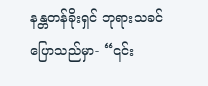နန္တတန်ခိုးရှင် ဘုရားသခင် ပြောသည်မှာ- “၎င်း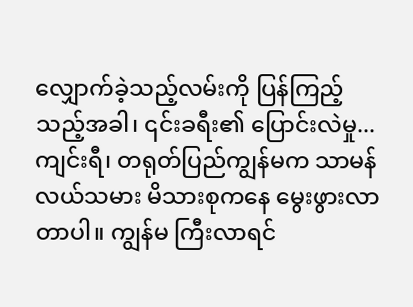လျှောက်ခဲ့သည့်လမ်းကို ပြန်ကြည့်သည့်အခါ၊ ၎င်းခရီး၏ ပြောင်းလဲမှု...
ကျင်းရီ၊ တရုတ်ပြည်ကျွန်မက သာမန် လယ်သမား မိသားစုကနေ မွေးဖွားလာတာပါ။ ကျွန်မ ကြီးလာရင်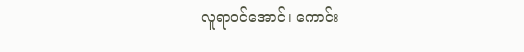လူရာဝင်အောင်၊ ကောင်း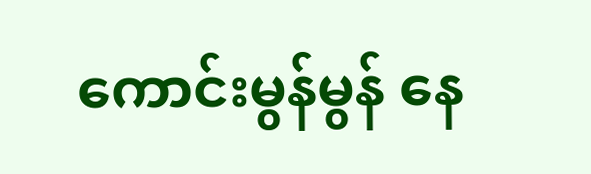ကောင်းမွန်မွန် နေ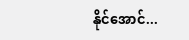နိုင်အောင်...